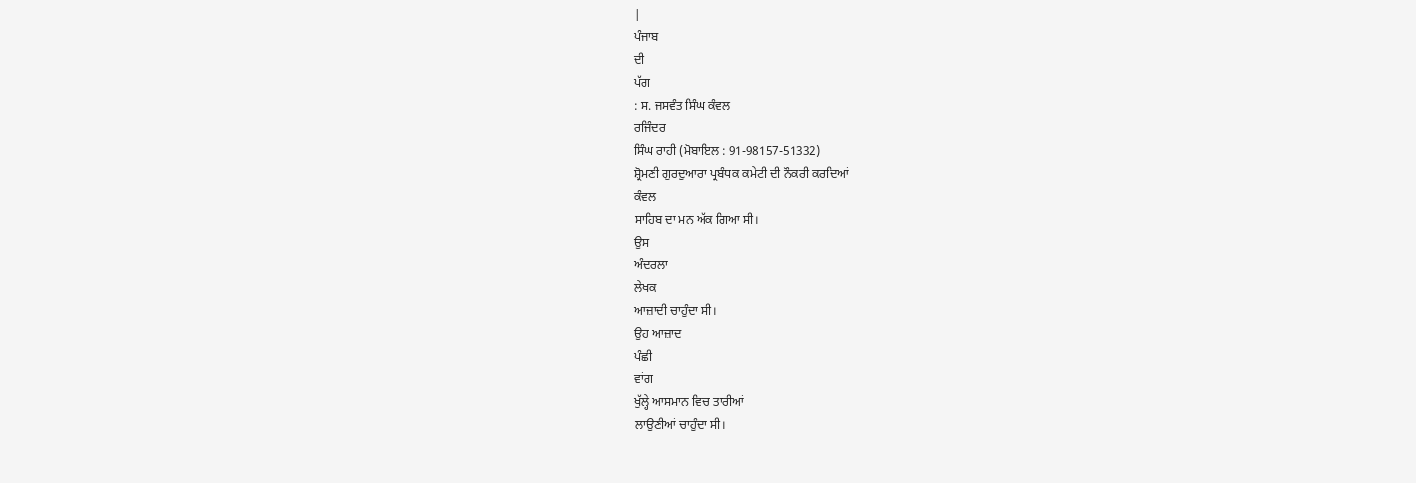|
ਪੰਜਾਬ
ਦੀ
ਪੱਗ
: ਸ. ਜਸਵੰਤ ਸਿੰਘ ਕੰਵਲ
ਰਜਿੰਦਰ
ਸਿੰਘ ਰਾਹੀ (ਮੋਬਾਇਲ : 91-98157-51332)
ਸ਼੍ਰੋਮਣੀ ਗੁਰਦੁਆਰਾ ਪ੍ਰਬੰਧਕ ਕਮੇਟੀ ਦੀ ਨੌਕਰੀ ਕਰਦਿਆਂ
ਕੰਵਲ
ਸਾਹਿਬ ਦਾ ਮਨ ਅੱਕ ਗਿਆ ਸੀ।
ਉਸ
ਅੰਦਰਲਾ
ਲੇਖਕ
ਆਜ਼ਾਦੀ ਚਾਹੁੰਦਾ ਸੀ।
ਉਹ ਆਜ਼ਾਦ
ਪੰਛੀ
ਵਾਂਗ
ਖੁੱਲ੍ਹੇ ਆਸਮਾਨ ਵਿਚ ਤਾਰੀਆਂ
ਲਾਉਣੀਆਂ ਚਾਹੁੰਦਾ ਸੀ।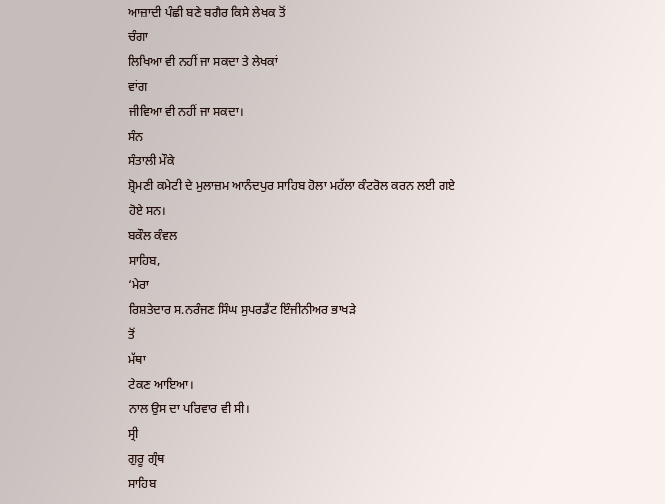ਆਜ਼ਾਦੀ ਪੰਛੀ ਬਣੇ ਬਗੈਰ ਕਿਸੇ ਲੇਖਕ ਤੋਂ
ਚੰਗਾ
ਲਿਖਿਆ ਵੀ ਨਹੀਂ ਜਾ ਸਕਦਾ ਤੇ ਲੇਖਕਾਂ
ਵਾਂਗ
ਜੀਵਿਆ ਵੀ ਨਹੀਂ ਜਾ ਸਕਦਾ।
ਸੰਨ
ਸੰਤਾਲੀ ਮੌਕੇ
ਸ਼੍ਰੋਮਣੀ ਕਮੇਟੀ ਦੇ ਮੁਲਾਜ਼ਮ ਆਨੰਦਪੁਰ ਸਾਹਿਬ ਹੋਲਾ ਮਹੱਲਾ ਕੰਟਰੋਲ ਕਰਨ ਲਈ ਗਏ
ਹੋਏ ਸਨ।
ਬਕੌਲ ਕੰਵਲ
ਸਾਹਿਬ,
‘ਮੇਰਾ
ਰਿਸ਼ਤੇਦਾਰ ਸ.ਨਰੰਜਣ ਸਿੰਘ ਸੁਪਰਡੈਂਟ ਇੰਜੀਨੀਅਰ ਭਾਖੜੇ
ਤੋਂ
ਮੱਥਾ
ਟੇਕਣ ਆਇਆ।
ਨਾਲ ਉਸ ਦਾ ਪਰਿਵਾਰ ਵੀ ਸੀ।
ਸ੍ਰੀ
ਗੁਰੂ ਗ੍ਰੰਥ
ਸਾਹਿਬ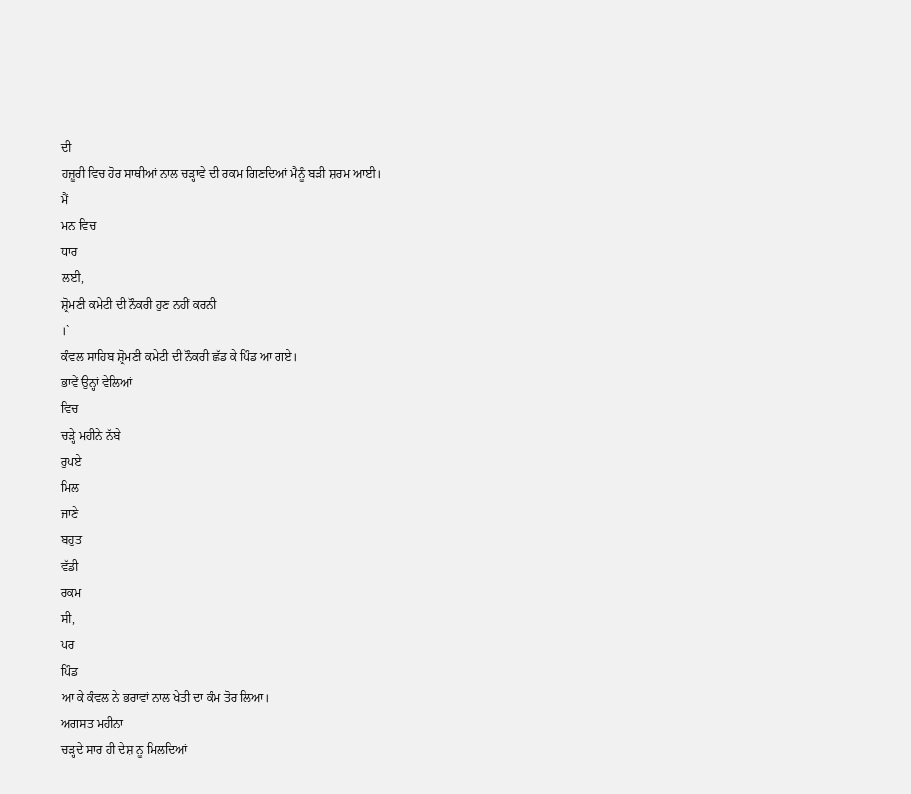ਦੀ
ਹਜ਼ੂਰੀ ਵਿਚ ਹੋਰ ਸਾਥੀਆਂ ਨਾਲ ਚੜ੍ਹਾਵੇ ਦੀ ਰਕਮ ਗਿਣਦਿਆਂ ਮੈਨੂੰ ਬੜੀ ਸ਼ਰਮ ਆਈ।
ਮੈਂ
ਮਨ ਵਿਚ
ਧਾਰ
ਲਈ,
ਸ਼੍ਰੋਮਣੀ ਕਮੇਟੀ ਦੀ ਨੌਕਰੀ ਹੁਣ ਨਹੀਂ ਕਰਨੀ
।`
ਕੰਵਲ ਸਾਹਿਬ ਸ਼੍ਰੋਮਣੀ ਕਮੇਟੀ ਦੀ ਨੌਕਰੀ ਛੱਡ ਕੇ ਪਿੰਡ ਆ ਗਏ।
ਭਾਵੇਂ ਉਨ੍ਹਾਂ ਵੇਲਿਆਂ
ਵਿਚ
ਚੜ੍ਹੇ ਮਹੀਨੇ ਨੱਬੇ
ਰੁਪਏ
ਮਿਲ
ਜਾਣੇ
ਬਹੁਤ
ਵੱਡੀ
ਰਕਮ
ਸੀ,
ਪਰ
ਪਿੰਡ
ਆ ਕੇ ਕੰਵਲ ਨੇ ਭਰਾਵਾਂ ਨਾਲ ਖੇਤੀ ਦਾ ਕੰਮ ਤੋਰ ਲਿਆ।
ਅਗਸਤ ਮਹੀਨਾ
ਚੜ੍ਹਦੇ ਸਾਰ ਹੀ ਦੇਸ਼ ਨੂ ਮਿਲਦਿਆਂ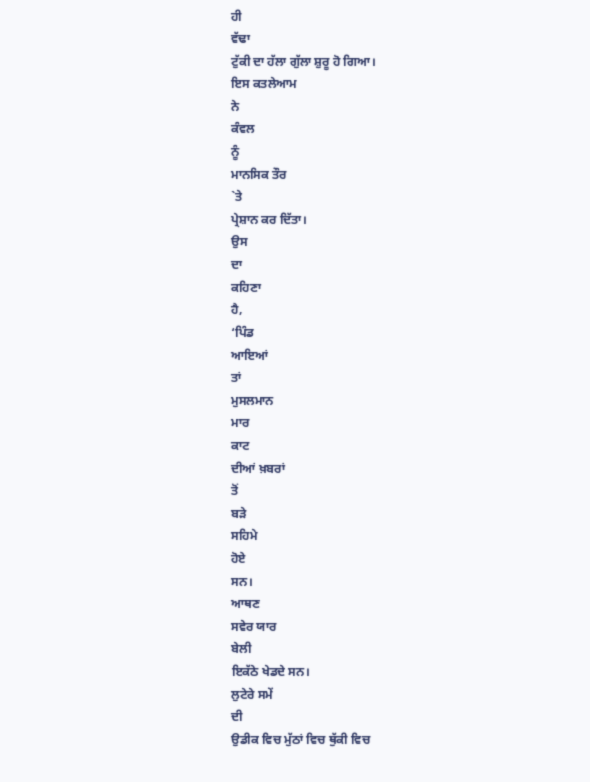ਹੀ
ਵੱਢਾ
ਟੁੱਕੀ ਦਾ ਹੱਲਾ ਗੁੱਲਾ ਸ਼ੁਰੂ ਹੋ ਗਿਆ।
ਇਸ ਕਤਲੇਆਮ
ਨੇ
ਕੰਵਲ
ਨੂੰ
ਮਾਨਸਿਕ ਤੌਰ
`ਤੇ
ਪ੍ਰੇਸ਼ਾਨ ਕਰ ਦਿੱਤਾ।
ਉਸ
ਦਾ
ਕਹਿਣਾ
ਹੈ,
‘ਪਿੰਡ
ਆਇਆਂ
ਤਾਂ
ਮੁਸਲਮਾਨ
ਮਾਰ
ਕਾਟ
ਦੀਆਂ ਖ਼ਬਰਾਂ
ਤੋਂ
ਬੜੇ
ਸਹਿਮੇ
ਹੋਏ
ਸਨ।
ਆਥਣ
ਸਵੇਰ ਯਾਰ
ਬੇਲੀ
ਇਕੱਠੇ ਖੇਡਦੇ ਸਨ।
ਲੁਟੇਰੇ ਸਮੇਂ
ਦੀ
ਉਡੀਕ ਵਿਚ ਮੁੱਠਾਂ ਵਿਚ ਥੁੱਕੀ ਵਿਚ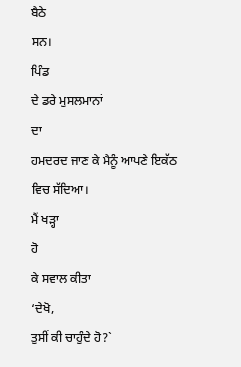ਬੈਠੇ
ਸਨ।
ਪਿੰਡ
ਦੇ ਡਰੇ ਮੁਸਲਮਾਨਾਂ
ਦਾ
ਹਮਦਰਦ ਜਾਣ ਕੇ ਮੈਨੂੰ ਆਪਣੇ ਇਕੱਠ ਵਿਚ ਸੱਦਿਆ।
ਮੈਂ ਖੜ੍ਹਾ
ਹੋ
ਕੇ ਸਵਾਲ ਕੀਤਾ
‘ਦੇਖੋ,
ਤੁਸੀਂ ਕੀ ਚਾਹੁੰਦੇ ਹੋ?`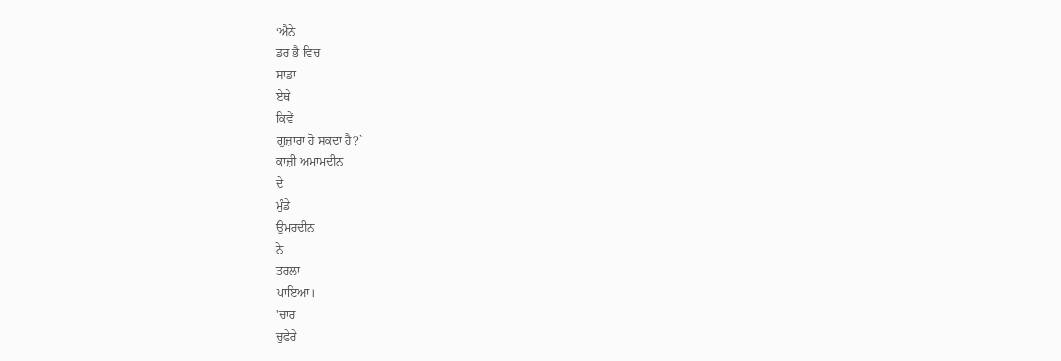‘ਐਨੇ
ਡਰ ਭੈ ਵਿਚ
ਸਾਡਾ
ਏਥੇ
ਕਿਵੇਂ
ਗੁਜ਼ਾਰਾ ਹੋ ਸਕਦਾ ਹੈ?`
ਕਾਜ਼ੀ ਅਮਾਮਦੀਨ
ਦੇ
ਮੁੰਡੇ
ਉਮਰਦੀਨ
ਨੇ
ਤਰਲਾ
ਪਾਇਆ।
'ਚਾਰ
ਚੁਫੇਰੇ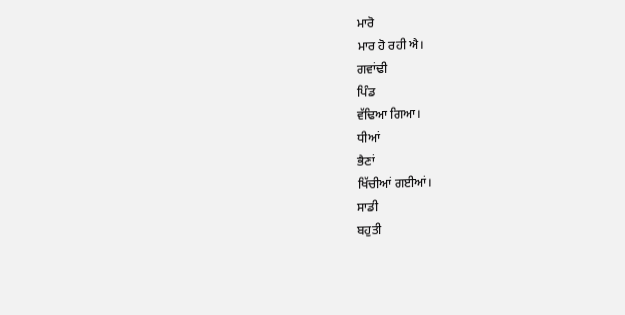ਮਾਰੋ
ਮਾਰ ਹੋ ਰਹੀ ਐ।
ਗਵਾਂਢੀ
ਪਿੰਡ
ਵੱਢਿਆ ਗਿਆ।
ਧੀਆਂ
ਭੈਣਾਂ
ਖਿੱਚੀਆਂ ਗਈਆਂ।
ਸਾਡੀ
ਬਹੁਤੀ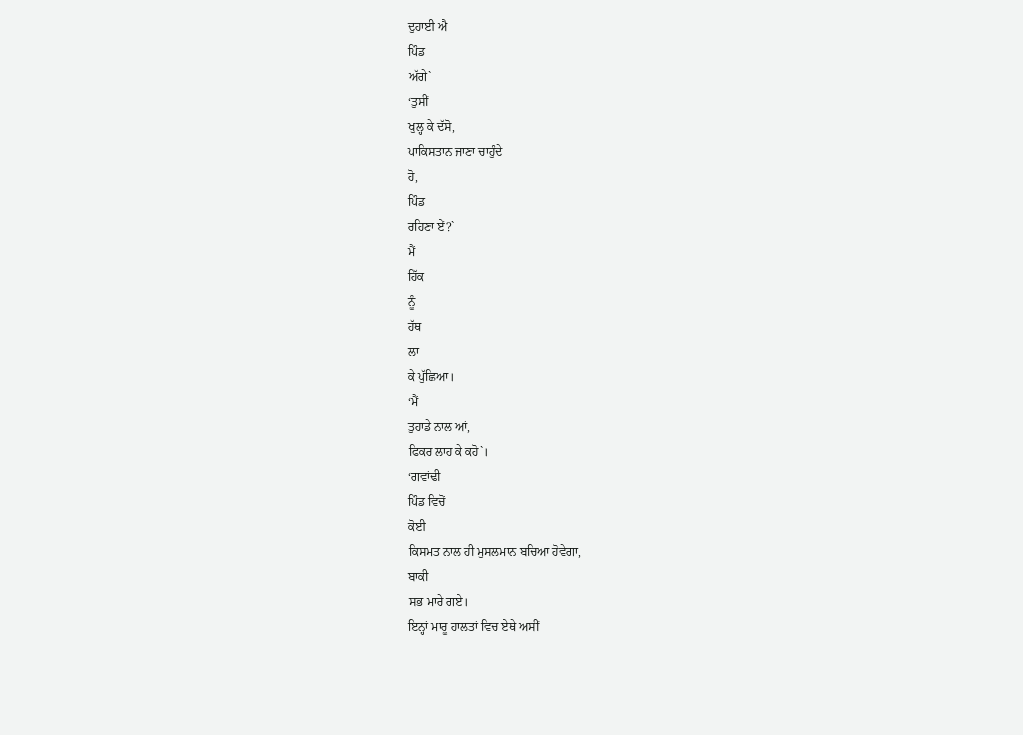ਦੁਹਾਈ ਐ
ਪਿੰਡ
ਅੱਗੇ`
‘ਤੁਸੀਂ
ਖੁਲ੍ਹ ਕੇ ਦੱਸੋ,
ਪਾਕਿਸਤਾਨ ਜਾਣਾ ਚਾਹੁੰਦੇ
ਹੋ,
ਪਿੰਡ
ਰਹਿਣਾ ਏਂ?`
ਮੈਂ
ਹਿੱਕ
ਨੂੰ
ਹੱਥ
ਲਾ
ਕੇ ਪੁੱਛਿਆ।
‘ਮੈਂ
ਤੁਹਾਡੇ ਨਾਲ ਆਂ,
ਫਿਕਰ ਲਾਹ ਕੇ ਕਹੋ`।
‘ਗਵਾਂਢੀ
ਪਿੰਡ ਵਿਚੋਂ
ਕੋਈ
ਕਿਸਮਤ ਨਾਲ ਹੀ ਮੁਸਲਮਾਨ ਬਚਿਆ ਹੋਵੇਗਾ,
ਬਾਕੀ
ਸਭ ਮਾਰੇ ਗਏ।
ਇਨ੍ਹਾਂ ਮਾਰੂ ਹਾਲਤਾਂ ਵਿਚ ਏਥੇ ਅਸੀਂ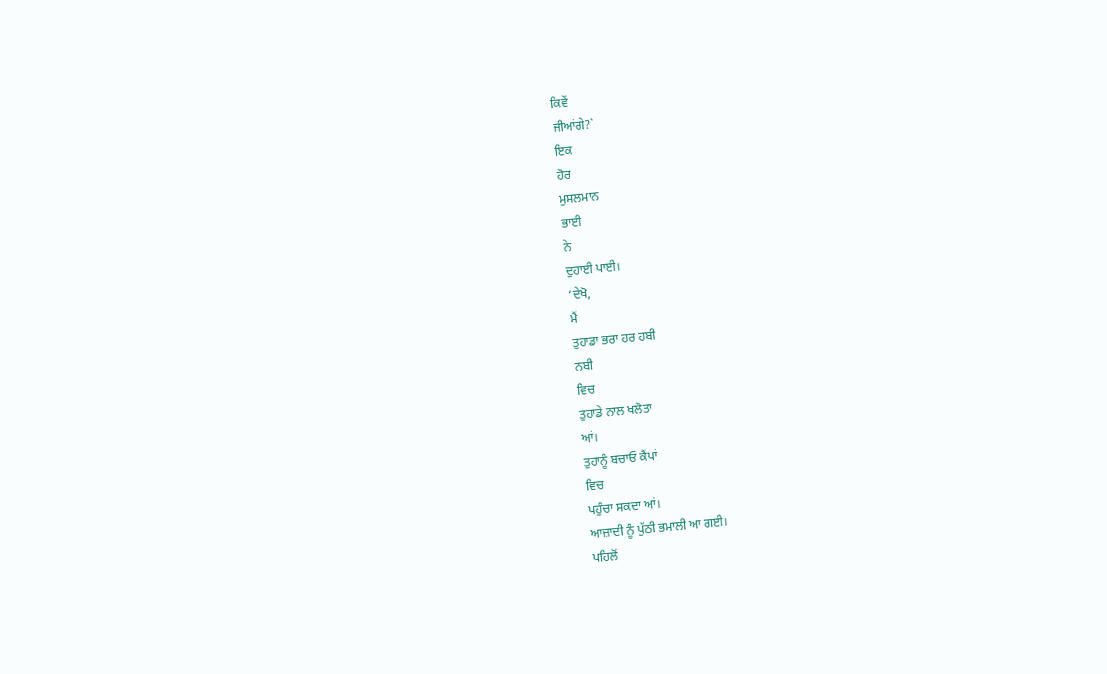ਕਿਵੇਂ
ਜੀਆਂਗੇ?`
ਇਕ
ਹੋਰ
ਮੁਸਲਮਾਨ
ਭਾਈ
ਨੇ
ਦੁਹਾਈ ਪਾਈ।
‘ਦੇਖੋ,
ਮੈਂ
ਤੁਹਾਡਾ ਭਰਾ ਹਰ ਹਬੀ
ਨਬੀ
ਵਿਚ
ਤੁਹਾਡੇ ਨਾਲ ਖਲੋਤਾ
ਆਂ।
ਤੁਹਾਨੂੰ ਬਚਾਓ ਕੈਂਪਾਂ
ਵਿਚ
ਪਹੁੰਚਾ ਸਕਦਾ ਆਂ।
ਆਜ਼ਾਦੀ ਨੂੰ ਪੁੱਠੀ ਭਮਾਲੀ ਆ ਗਈ।
ਪਹਿਲੋਂ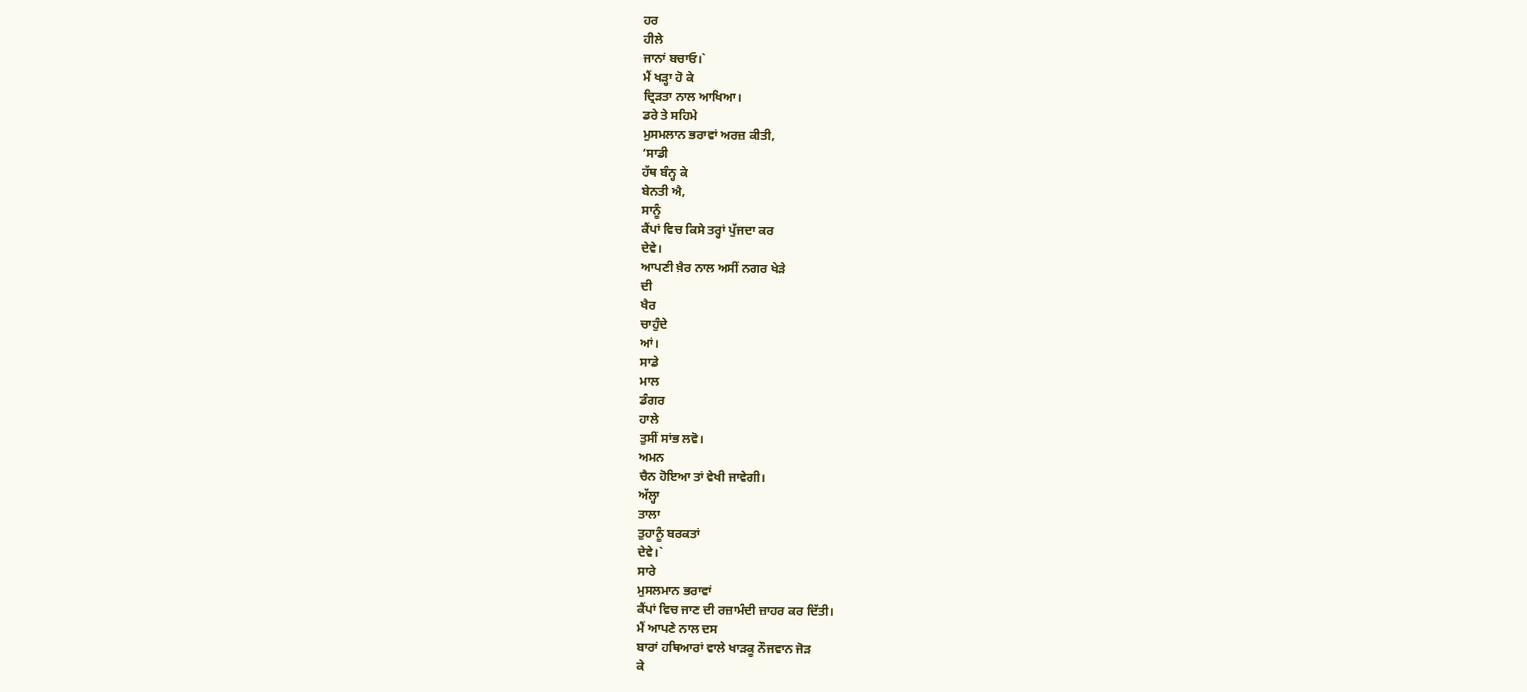ਹਰ
ਹੀਲੇ
ਜਾਨਾਂ ਬਚਾਓ।`
ਮੈਂ ਖੜ੍ਹਾ ਹੋ ਕੇ
ਦ੍ਰਿੜਤਾ ਨਾਲ ਆਖਿਆ।
ਡਰੇ ਤੇ ਸਹਿਮੇ
ਮੁਸਮਲਾਨ ਭਰਾਵਾਂ ਅਰਜ਼ ਕੀਤੀ,
‘ਸਾਡੀ
ਹੱਥ ਬੰਨ੍ਹ ਕੇ
ਬੇਨਤੀ ਐ,
ਸਾਨੂੰ
ਕੈਂਪਾਂ ਵਿਚ ਕਿਸੇ ਤਰ੍ਹਾਂ ਪੁੱਜਦਾ ਕਰ
ਦੇਵੇ।
ਆਪਣੀ ਖ਼ੈਰ ਨਾਲ ਅਸੀਂ ਨਗਰ ਖੇੜੇ
ਦੀ
ਖੈਰ
ਚਾਹੁੰਦੇ
ਆਂ।
ਸਾਡੇ
ਮਾਲ
ਡੰਗਰ
ਹਾਲੇ
ਤੁਸੀਂ ਸਾਂਭ ਲਵੋ।
ਅਮਨ
ਚੈਨ ਹੋਇਆ ਤਾਂ ਵੇਖੀ ਜਾਵੇਗੀ।
ਅੱਲ੍ਹਾ
ਤਾਲਾ
ਤੁਹਾਨੂੰ ਬਰਕਤਾਂ
ਦੇਵੇ।`
ਸਾਰੇ
ਮੁਸਲਮਾਨ ਭਰਾਵਾਂ
ਕੈਂਪਾਂ ਵਿਚ ਜਾਣ ਦੀ ਰਜ਼ਾਮੰਦੀ ਜ਼ਾਹਰ ਕਰ ਦਿੱਤੀ।
ਮੈਂ ਆਪਣੇ ਨਾਲ ਦਸ
ਬਾਰਾਂ ਹਥਿਆਰਾਂ ਵਾਲੇ ਖਾੜਕੂ ਨੌਜਵਾਨ ਜੋੜ
ਕੇ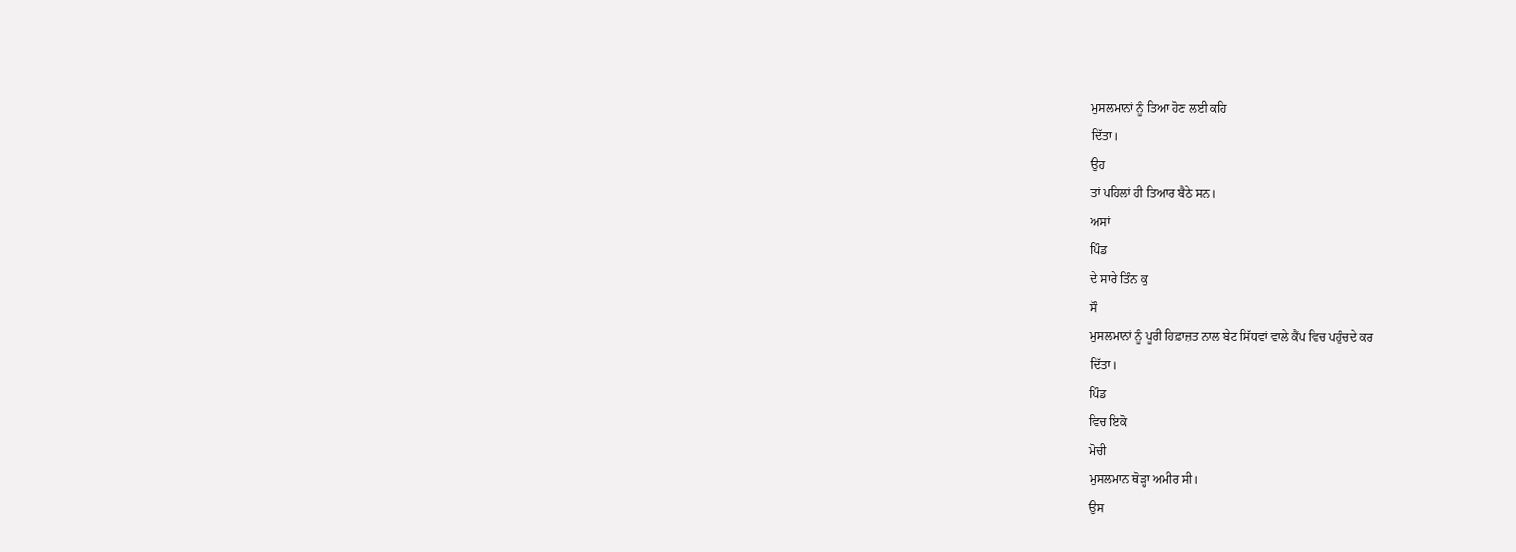ਮੁਸਲਮਾਨਾਂ ਨੂੰ ਤਿਆ ਹੋਣ ਲਈ ਕਹਿ
ਦਿੱਤਾ।
ਉਹ
ਤਾਂ ਪਹਿਲਾਂ ਹੀ ਤਿਆਰ ਬੈਠੇ ਸਨ।
ਅਸਾਂ
ਪਿੰਡ
ਦੇ ਸਾਰੇ ਤਿੰਨ ਕੁ
ਸੌ
ਮੁਸਲਮਾਨਾਂ ਨੂੰ ਪੂਰੀ ਹਿਫ਼ਾਜ਼ਤ ਨਾਲ ਬੇਟ ਸਿੱਧਵਾਂ ਵਾਲੇ ਕੈਂਪ ਵਿਚ ਪਹੁੰਚਦੇ ਕਰ
ਦਿੱਤਾ।
ਪਿੰਡ
ਵਿਚ ਇਕੋ
ਮੋਚੀ
ਮੁਸਲਮਾਨ ਥੋੜ੍ਹਾ ਅਮੀਰ ਸੀ।
ਉਸ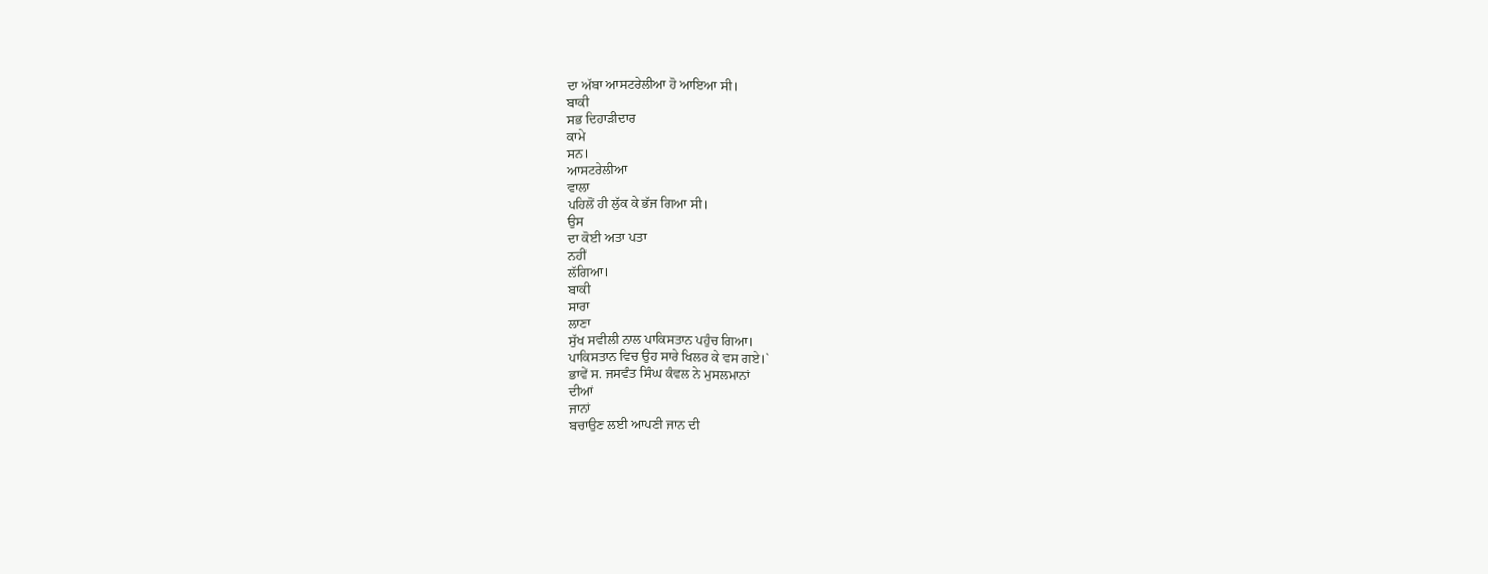ਦਾ ਅੱਬਾ ਆਸਟਰੇਲੀਆ ਹੋ ਆਇਆ ਸੀ।
ਬਾਕੀ
ਸਭ ਦਿਹਾੜੀਦਾਰ
ਕਾਮੇ
ਸਨ।
ਆਸਟਰੇਲੀਆ
ਵਾਲਾ
ਪਹਿਲੋਂ ਹੀ ਲੁੱਕ ਕੇ ਭੱਜ ਗਿਆ ਸੀ।
ਉਸ
ਦਾ ਕੋਈ ਅਤਾ ਪਤਾ
ਨਹੀਂ
ਲੱਗਿਆ।
ਬਾਕੀ
ਸਾਰਾ
ਲਾਣਾ
ਸੁੱਖ ਸਵੀਲੀ ਨਾਲ ਪਾਕਿਸਤਾਨ ਪਹੁੰਚ ਗਿਆ।
ਪਾਕਿਸਤਾਨ ਵਿਚ ਉਹ ਸਾਰੇ ਖਿਲਰ ਕੇ ਵਸ ਗਏ।`
ਭਾਵੇਂ ਸ. ਜਸਵੰਤ ਸਿੰਘ ਕੰਵਲ ਨੇ ਮੁਸਲਮਾਨਾਂ
ਦੀਆਂ
ਜਾਨਾਂ
ਬਚਾਉਣ ਲਈ ਆਪਣੀ ਜਾਨ ਦੀ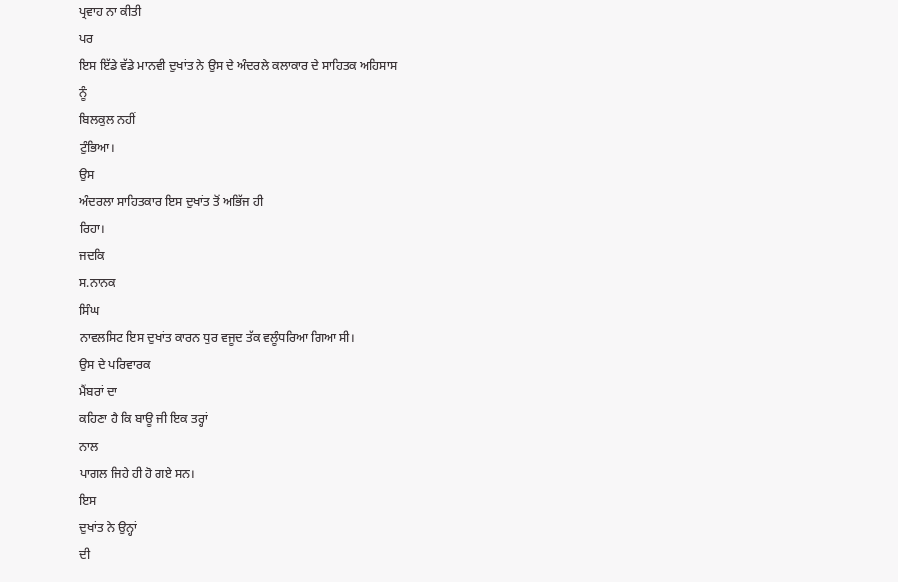ਪ੍ਰਵਾਹ ਨਾ ਕੀਤੀ
ਪਰ
ਇਸ ਇੱਡੇ ਵੱਡੇ ਮਾਨਵੀ ਦੁਖਾਂਤ ਨੇ ਉਸ ਦੇ ਅੰਦਰਲੇ ਕਲਾਕਾਰ ਦੇ ਸਾਹਿਤਕ ਅਹਿਸਾਸ
ਨੂੰ
ਬਿਲਕੁਲ ਨਹੀਂ
ਟੁੰਭਿਆ।
ਉਸ
ਅੰਦਰਲਾ ਸਾਹਿਤਕਾਰ ਇਸ ਦੁਖਾਂਤ ਤੋਂ ਅਭਿੱਜ ਹੀ
ਰਿਹਾ।
ਜਦਕਿ
ਸ.ਨਾਨਕ
ਸਿੰਘ
ਨਾਵਲਸਿਟ ਇਸ ਦੁਖਾਂਤ ਕਾਰਨ ਧੁਰ ਵਜੂਦ ਤੱਕ ਵਲੂੰਧਰਿਆ ਗਿਆ ਸੀ।
ਉਸ ਦੇ ਪਰਿਵਾਰਕ
ਮੈਂਬਰਾਂ ਦਾ
ਕਹਿਣਾ ਹੈ ਕਿ ਬਾਊ ਜੀ ਇਕ ਤਰ੍ਹਾਂ
ਨਾਲ
ਪਾਗਲ ਜਿਹੇ ਹੀ ਹੋ ਗਏ ਸਨ।
ਇਸ
ਦੁਖਾਂਤ ਨੇ ਉਨ੍ਹਾਂ
ਦੀ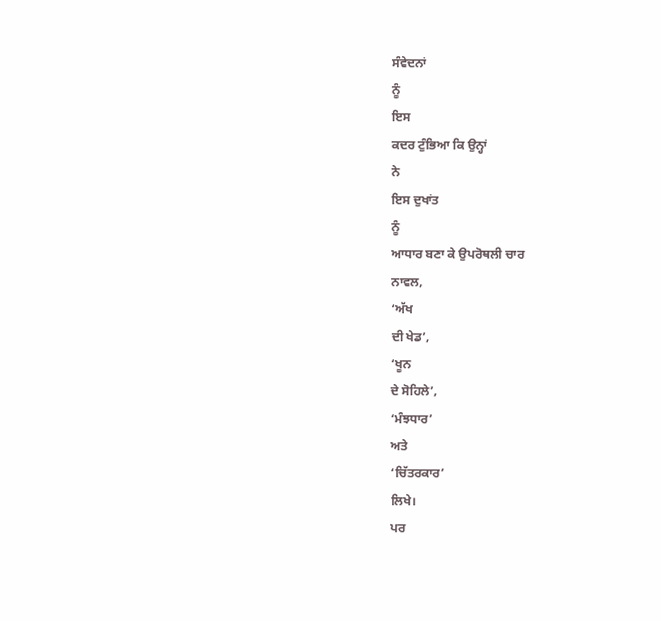ਸੰਵੇਦਨਾਂ
ਨੂੰ
ਇਸ
ਕਦਰ ਟੁੰਭਿਆ ਕਿ ਉਨ੍ਹਾਂ
ਨੇ
ਇਸ ਦੁਖਾਂਤ
ਨੂੰ
ਆਧਾਰ ਬਣਾ ਕੇ ਉਪਰੋਥਲੀ ਚਾਰ
ਨਾਵਲ,
‘ਅੱਖ
ਦੀ ਖੇਡ’,
‘ਖੂਨ
ਦੇ ਸੋਹਿਲੇ’,
‘ਮੰਝਧਾਰ’
ਅਤੇ
‘ਚਿੱਤਰਕਾਰ’
ਲਿਖੇ।
ਪਰ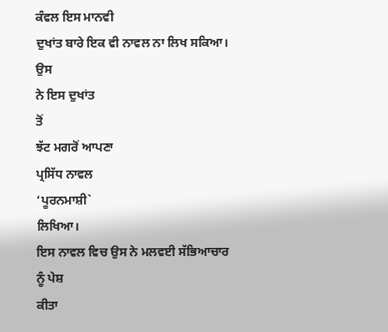ਕੰਵਲ ਇਸ ਮਾਨਵੀ
ਦੁਖਾਂਤ ਬਾਰੇ ਇਕ ਵੀ ਨਾਵਲ ਨਾ ਲਿਖ ਸਕਿਆ।
ਉਸ
ਨੇ ਇਸ ਦੁਖਾਂਤ
ਤੋਂ
ਝੱਟ ਮਗਰੋਂ ਆਪਣਾ
ਪ੍ਰਸਿੱਧ ਨਾਵਲ
‘ਪੂਰਨਮਾਸ਼ੀ`
ਲਿਖਿਆ।
ਇਸ ਨਾਵਲ ਵਿਚ ਉਸ ਨੇ ਮਲਵਈ ਸੱਭਿਆਚਾਰ ਨੂੰ ਪੇਸ਼
ਕੀਤਾ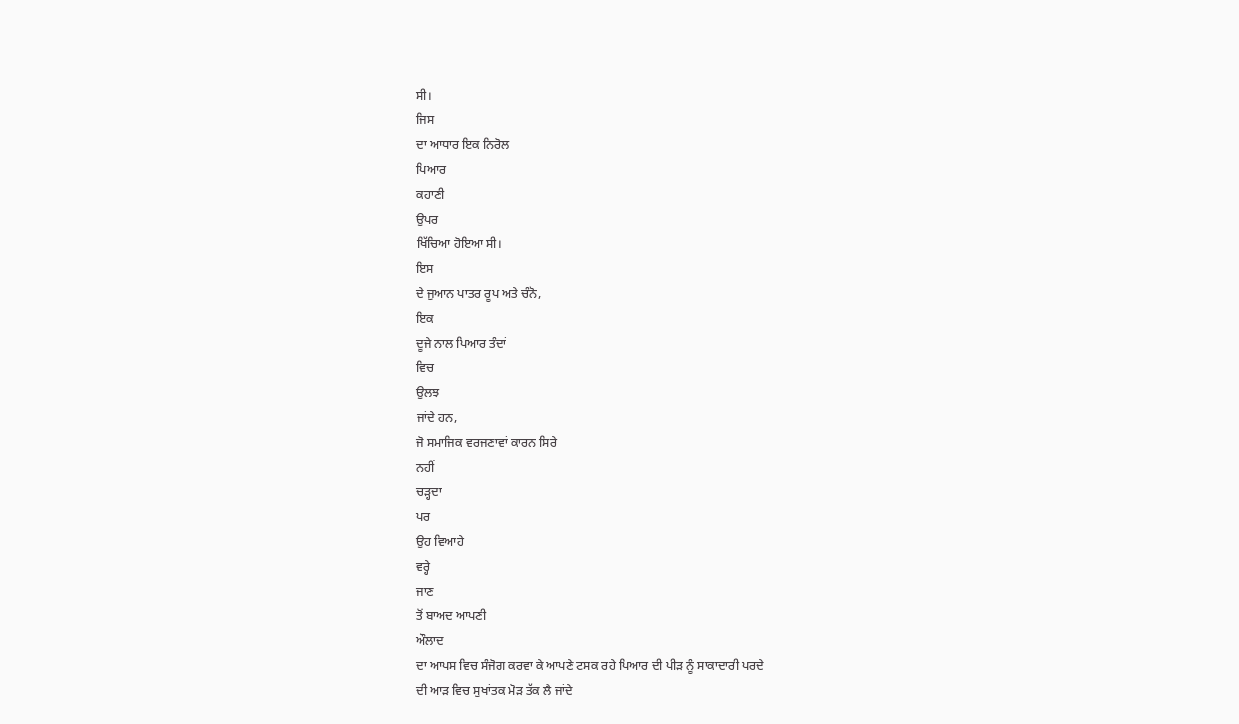ਸੀ।
ਜਿਸ
ਦਾ ਆਧਾਰ ਇਕ ਨਿਰੋਲ
ਪਿਆਰ
ਕਹਾਣੀ
ਉਪਰ
ਖਿੱਚਿਆ ਹੋਇਆ ਸੀ।
ਇਸ
ਦੇ ਜੁਆਨ ਪਾਤਰ ਰੂਪ ਅਤੇ ਚੰਨੋ,
ਇਕ
ਦੂਜੇ ਨਾਲ ਪਿਆਰ ਤੰਦਾਂ
ਵਿਚ
ਉਲਝ
ਜਾਂਦੇ ਹਨ,
ਜੋ ਸਮਾਜਿਕ ਵਰਜਣਾਵਾਂ ਕਾਰਨ ਸਿਰੇ
ਨਹੀਂ
ਚੜ੍ਹਦਾ
ਪਰ
ਉਹ ਵਿਆਹੇ
ਵਰ੍ਹੇ
ਜਾਣ
ਤੋਂ ਬਾਅਦ ਆਪਣੀ
ਔਲਾਦ
ਦਾ ਆਪਸ ਵਿਚ ਸੰਜੋਗ ਕਰਵਾ ਕੇ ਆਪਣੇ ਟਸਕ ਰਹੇ ਪਿਆਰ ਦੀ ਪੀੜ ਨੂੰ ਸਾਕਾਦਾਰੀ ਪਰਦੇ
ਦੀ ਆੜ ਵਿਚ ਸੁਖਾਂਤਕ ਮੋੜ ਤੱਕ ਲੈ ਜਾਂਦੇ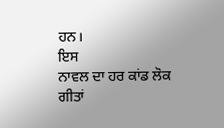ਹਨ।
ਇਸ
ਨਾਵਲ ਦਾ ਹਰ ਕਾਂਡ ਲੋਕ
ਗੀਤਾਂ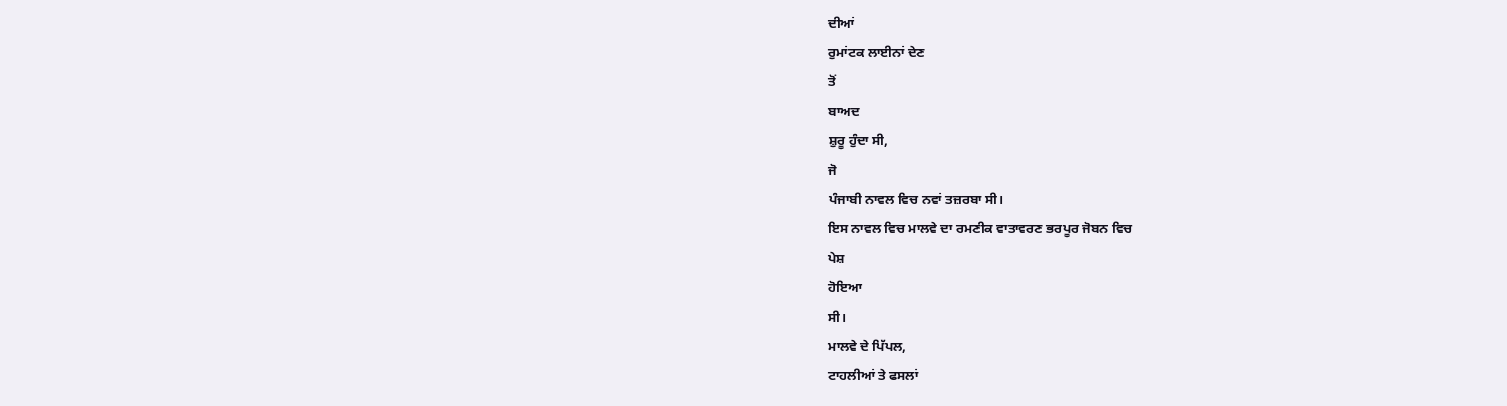ਦੀਆਂ
ਰੁਮਾਂਟਕ ਲਾਈਨਾਂ ਦੇਣ
ਤੋਂ
ਬਾਅਦ
ਸ਼ੁਰੂ ਹੁੰਦਾ ਸੀ,
ਜੋ
ਪੰਜਾਬੀ ਨਾਵਲ ਵਿਚ ਨਵਾਂ ਤਜ਼ਰਬਾ ਸੀ।
ਇਸ ਨਾਵਲ ਵਿਚ ਮਾਲਵੇ ਦਾ ਰਮਣੀਕ ਵਾਤਾਵਰਣ ਭਰਪੂਰ ਜੋਬਨ ਵਿਚ
ਪੇਸ਼
ਹੋਇਆ
ਸੀ।
ਮਾਲਵੇ ਦੇ ਪਿੱਪਲ,
ਟਾਹਲੀਆਂ ਤੇ ਫਸਲਾਂ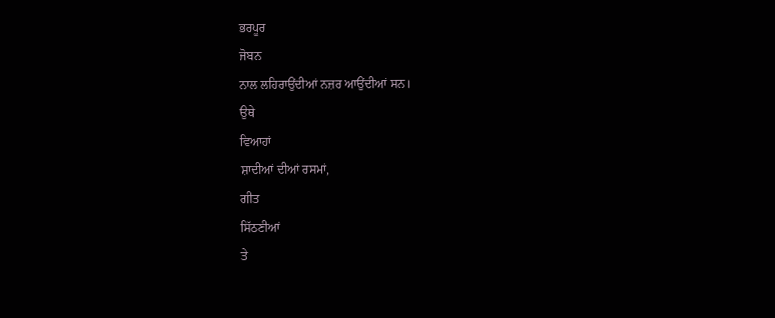ਭਰਪੂਰ
ਜੋਬਨ
ਨਾਲ ਲਹਿਰਾਉਂਦੀਆਂ ਨਜ਼ਰ ਆਉਂਦੀਆਂ ਸਨ।
ਉਥੇ
ਵਿਆਹਾਂ
ਸ਼ਾਦੀਆਂ ਦੀਆਂ ਰਸਮਾਂ,
ਗੀਤ
ਸਿੱਠਣੀਆਂ
ਤੇ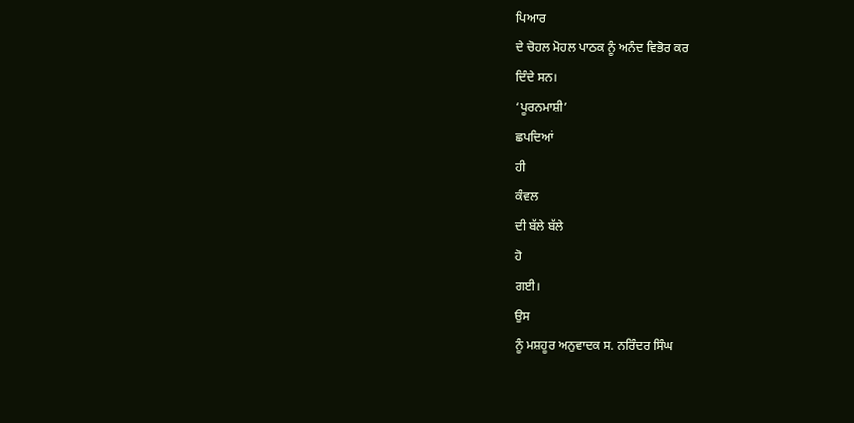ਪਿਆਰ
ਦੇ ਚੋਹਲ ਮੋਹਲ ਪਾਠਕ ਨੂੰ ਅਨੰਦ ਵਿਭੋਰ ਕਰ
ਦਿੰਦੇ ਸਨ।
‘ਪੂਰਨਮਾਸ਼ੀ’
ਛਪਦਿਆਂ
ਹੀ
ਕੰਵਲ
ਦੀ ਬੱਲੇ ਬੱਲੇ
ਹੋ
ਗਈ।
ਉਸ
ਨੂੰ ਮਸ਼ਹੂਰ ਅਨੁਵਾਦਕ ਸ. ਨਰਿੰਦਰ ਸਿੰਘ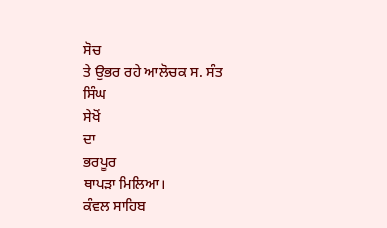ਸੋਚ
ਤੇ ਉਭਰ ਰਹੇ ਆਲੋਚਕ ਸ. ਸੰਤ
ਸਿੰਘ
ਸੇਖੋਂ
ਦਾ
ਭਰਪੂਰ
ਥਾਪੜਾ ਮਿਲਿਆ।
ਕੰਵਲ ਸਾਹਿਬ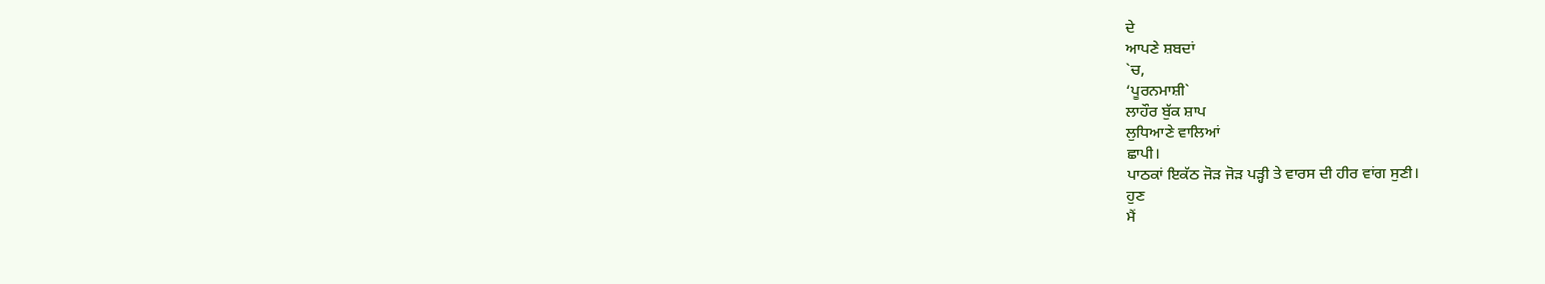ਦੇ
ਆਪਣੇ ਸ਼ਬਦਾਂ
`ਚ,
‘ਪੂਰਨਮਾਸ਼ੀ`
ਲਾਹੌਰ ਬੁੱਕ ਸ਼ਾਪ
ਲੁਧਿਆਣੇ ਵਾਲਿਆਂ
ਛਾਪੀ।
ਪਾਠਕਾਂ ਇਕੱਠ ਜੋੜ ਜੋੜ ਪੜ੍ਹੀ ਤੇ ਵਾਰਸ ਦੀ ਹੀਰ ਵਾਂਗ ਸੁਣੀ।
ਹੁਣ
ਮੈਂ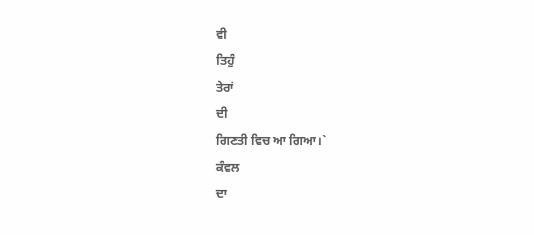ਵੀ
ਤਿਹੁੰ
ਤੇਰਾਂ
ਦੀ
ਗਿਣਤੀ ਵਿਚ ਆ ਗਿਆ।`
ਕੰਵਲ
ਦਾ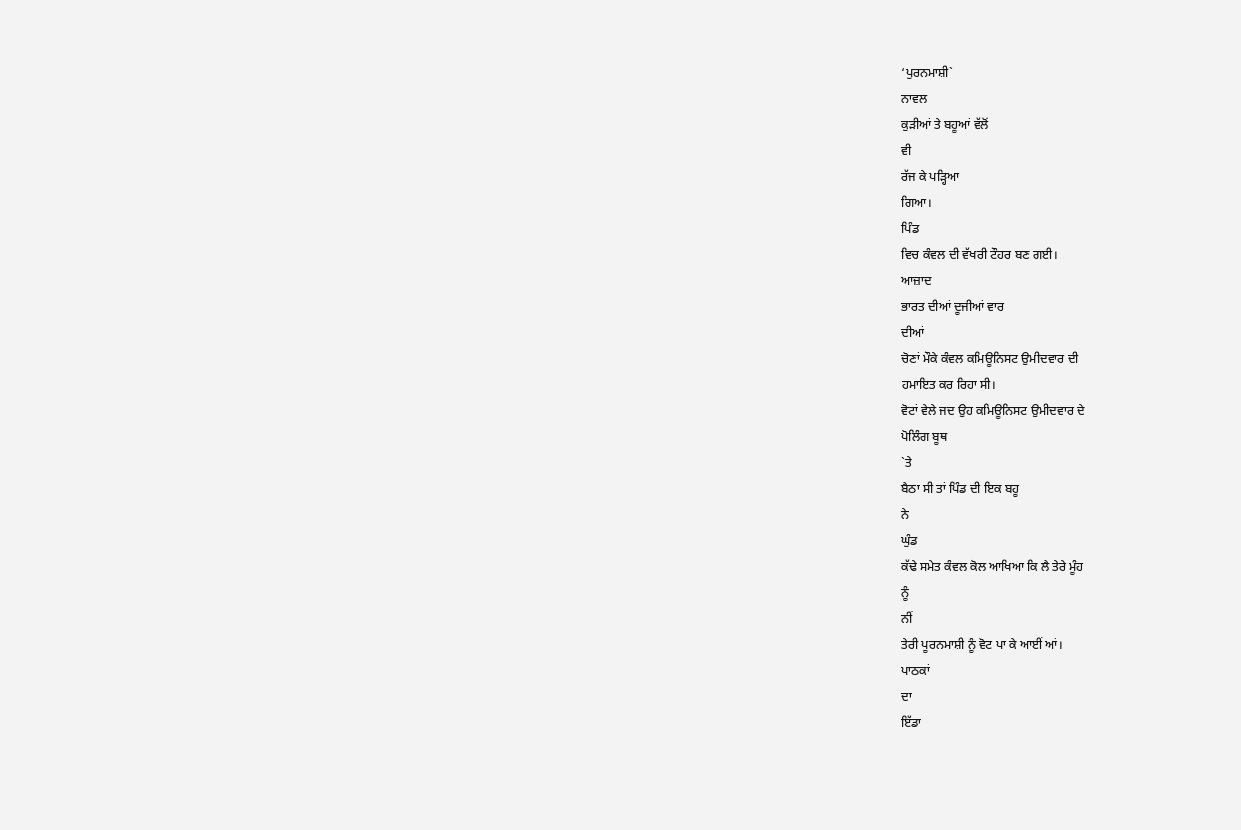‘ਪੁਰਨਮਾਸ਼ੀ`
ਨਾਵਲ
ਕੁੜੀਆਂ ਤੇ ਬਹੂਆਂ ਵੱਲੋਂ
ਵੀ
ਰੱਜ ਕੇ ਪੜ੍ਹਿਆ
ਗਿਆ।
ਪਿੰਡ
ਵਿਚ ਕੰਵਲ ਦੀ ਵੱਖਰੀ ਟੌਹਰ ਬਣ ਗਈ।
ਆਜ਼ਾਦ
ਭਾਰਤ ਦੀਆਂ ਦੂਜੀਆਂ ਵਾਰ
ਦੀਆਂ
ਚੋਣਾਂ ਮੌਕੇ ਕੰਵਲ ਕਮਿਊਨਿਸਟ ਉਮੀਦਵਾਰ ਦੀ
ਹਮਾਇਤ ਕਰ ਰਿਹਾ ਸੀ।
ਵੋਟਾਂ ਵੇਲੇ ਜਦ ਉਹ ਕਮਿਊਨਿਸਟ ਉਮੀਦਵਾਰ ਦੇ
ਪੋਲਿੰਗ ਬੂਥ
`ਤੇ
ਬੈਠਾ ਸੀ ਤਾਂ ਪਿੰਡ ਦੀ ਇਕ ਬਹੂ
ਨੇ
ਘੁੰਡ
ਕੱਢੇ ਸਮੇਤ ਕੰਵਲ ਕੋਲ ਆਖਿਆ ਕਿ ਲੈ ਤੇਰੇ ਮੂੰਹ
ਨੂੰ
ਨੀਂ
ਤੇਰੀ ਪੂਰਨਮਾਸ਼ੀ ਨੂੰ ਵੋਟ ਪਾ ਕੇ ਆਈਂ ਆਂ।
ਪਾਠਕਾਂ
ਦਾ
ਇੱਡਾ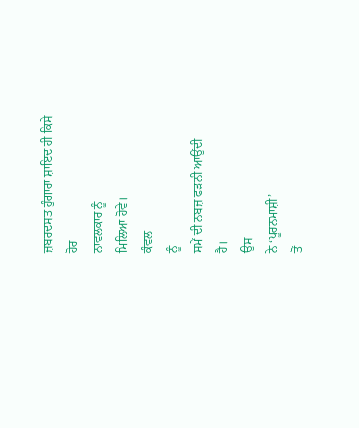ਜ਼ਬਰਦਸਤ ਹੁੰਗਾਰਾ ਸ਼ਾਇਦ ਹੀ ਕਿਸੇ
ਹੋਰ
ਨਾਵਲਕਾਰ ਨੂੰ
ਮਿਲਿਆ ਹੋਵੇ।
ਕੰਵਲ
ਨੂੰ
ਸਮੇਂ ਦੀ ਨਬਜ਼ ਫੜਨੀ ਆਉਂਦੀ
ਹੈ।
ਉਸ
ਨੇ ‘ਪੂਰਨਮਾਸ਼ੀ’
ਤੋਂ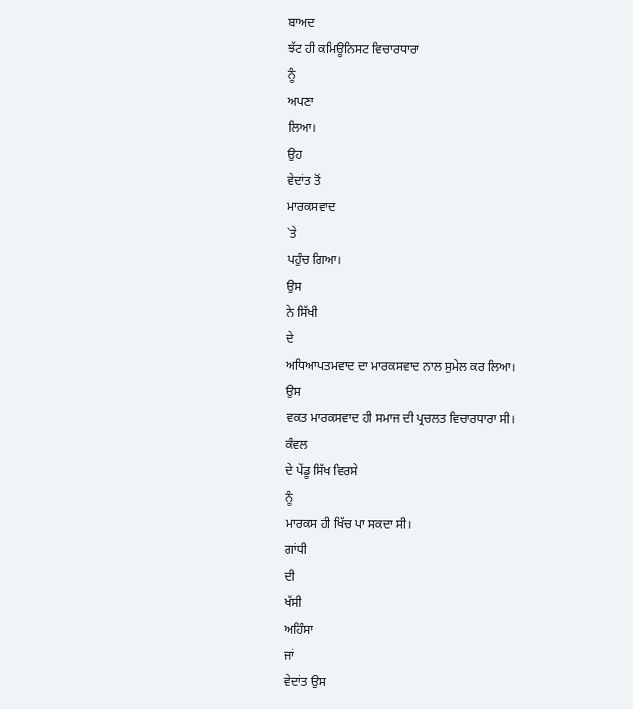ਬਾਅਦ
ਝੱਟ ਹੀ ਕਮਿਊਨਿਸਟ ਵਿਚਾਰਧਾਰਾ
ਨੂੰ
ਅਪਣਾ
ਲਿਆ।
ਉਹ
ਵੇਦਾਂਤ ਤੋਂ
ਮਾਰਕਸਵਾਦ
`ਤੇ
ਪਹੁੰਚ ਗਿਆ।
ਉਸ
ਨੇ ਸਿੱਖੀ
ਦੇ
ਅਧਿਆਪਤਮਵਾਦ ਦਾ ਮਾਰਕਸਵਾਦ ਨਾਲ ਸੁਮੇਲ ਕਰ ਲਿਆ।
ਉਸ
ਵਕਤ ਮਾਰਕਸਵਾਦ ਹੀ ਸਮਾਜ ਦੀ ਪ੍ਰਚਲਤ ਵਿਚਾਰਧਾਰਾ ਸੀ।
ਕੰਵਲ
ਦੇ ਪੇਂਡੂ ਸਿੱਖ ਵਿਰਸੇ
ਨੂੰ
ਮਾਰਕਸ ਹੀ ਖਿੱਚ ਪਾ ਸਕਦਾ ਸੀ।
ਗਾਂਧੀ
ਦੀ
ਖੱਸੀ
ਅਹਿੰਸਾ
ਜਾਂ
ਵੇਦਾਂਤ ਉਸ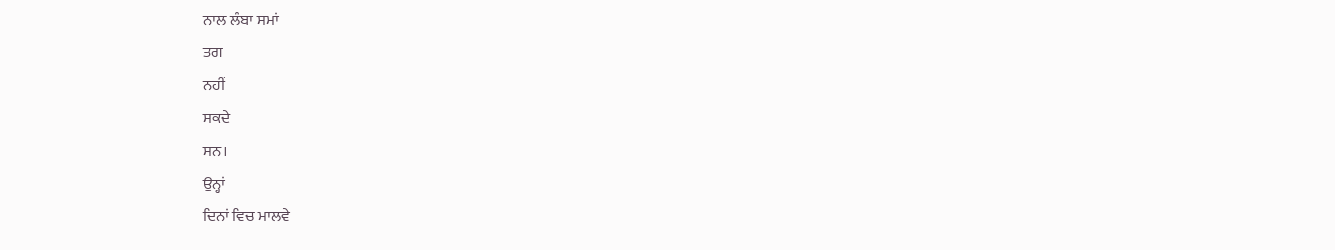ਨਾਲ ਲੰਬਾ ਸਮਾਂ
ਤਗ
ਨਹੀਂ
ਸਕਦੇ
ਸਨ।
ਉਨ੍ਹਾਂ
ਦਿਨਾਂ ਵਿਚ ਮਾਲਵੇ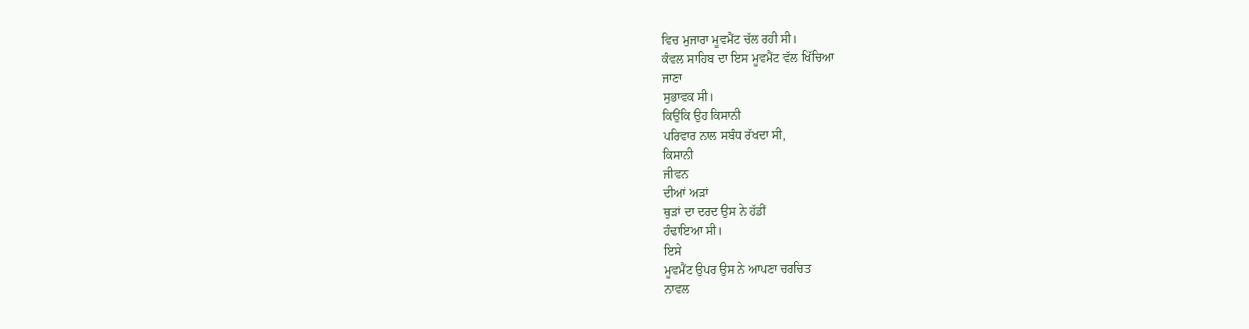ਵਿਚ ਮੁਜਾਰਾ ਮੂਵਮੈਂਟ ਚੱਲ ਰਹੀ ਸੀ।
ਕੰਵਲ ਸਾਹਿਬ ਦਾ ਇਸ ਮੂਵਮੈਂਟ ਵੱਲ ਖਿੱਚਿਆ
ਜਾਣਾ
ਸੁਭਾਵਕ ਸੀ।
ਕਿਉਂਕਿ ਉਹ ਕਿਸਾਨੀ
ਪਰਿਵਾਰ ਨਾਲ ਸਬੰਧ ਰੱਖਦਾ ਸੀ,
ਕਿਸਾਨੀ
ਜੀਵਨ
ਦੀਆਂ ਅੜਾਂ
ਥੁੜਾਂ ਦਾ ਦਰਦ ਉਸ ਨੇ ਹੱਡੀਂ
ਹੰਢਾਇਆ ਸੀ।
ਇਸੇ
ਮੂਵਮੈਂਟ ਉਪਰ ਉਸ ਨੇ ਆਪਣਾ ਚਰਚਿਤ
ਨਾਵਲ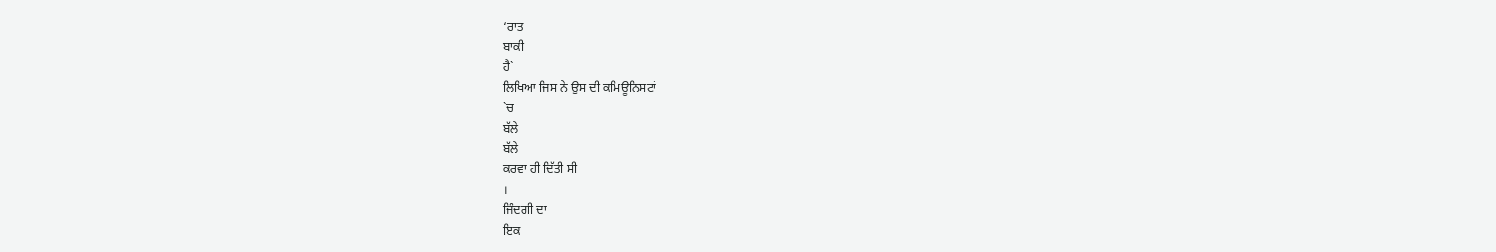‘ਰਾਤ
ਬਾਕੀ
ਹੈ`
ਲਿਖਿਆ ਜਿਸ ਨੇ ਉਸ ਦੀ ਕਮਿਊਨਿਸਟਾਂ
`ਚ
ਬੱਲੇ
ਬੱਲੇ
ਕਰਵਾ ਹੀ ਦਿੱਤੀ ਸੀ
।
ਜਿੰਦਗੀ ਦਾ
ਇਕ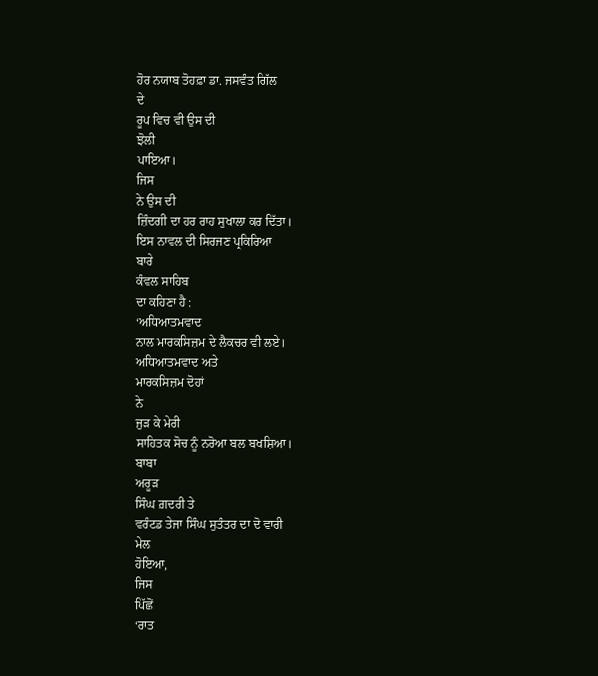ਹੋਰ ਨਯਾਬ ਤੋਹਫ਼ਾ ਡਾ. ਜਸਵੰਤ ਗਿੱਲ
ਦੇ
ਰੂਪ ਵਿਚ ਵੀ ਉਸ ਦੀ
ਝੋਲੀ
ਪਾਇਆ।
ਜਿਸ
ਨੇ ਉਸ ਦੀ
ਜ਼ਿੰਦਗੀ ਦਾ ਹਰ ਰਾਹ ਸੁਖਾਲਾ ਕਰ ਦਿੱਤਾ।
ਇਸ ਨਾਵਲ ਦੀ ਸਿਰਜਣ ਪ੍ਰਕਿਰਿਆ
ਬਾਰੇ
ਕੰਵਲ ਸਾਹਿਬ
ਦਾ ਕਹਿਣਾ ਹੈ :
‘ਅਧਿਆਤਮਵਾਦ
ਨਾਲ ਮਾਰਕਸਿਜ਼ਮ ਦੇ ਲੈਕਚਰ ਵੀ ਲਏ।
ਅਧਿਆਤਮਵਾਦ ਅਤੇ
ਮਾਰਕਸਿਜ਼ਮ ਦੋਹਾਂ
ਨੇ
ਜੁੜ ਕੇ ਮੇਰੀ
ਸਾਹਿਤਕ ਸੋਚ ਨੂੰ ਨਰੋਆ ਬਲ ਬਖਸ਼ਿਆ।
ਬਾਬਾ
ਅਰੂੜ
ਸਿੰਘ ਗ਼ਦਰੀ ਤੇ
ਵਰੰਟਡ ਤੇਜਾ ਸਿੰਘ ਸੁਤੰਤਰ ਦਾ ਦੋ ਵਾਰੀ
ਮੇਲ
ਹੋਇਆ,
ਜਿਸ
ਪਿੱਛੋਂ
‘ਰਾਤ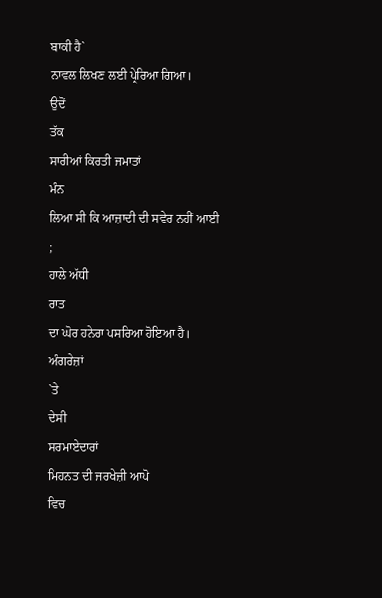ਬਾਕੀ ਹੈ`
ਨਾਵਲ ਲਿਖਣ ਲਈ ਪ੍ਰੇਰਿਆ ਗਿਆ।
ਉਦੋਂ
ਤੱਕ
ਸਾਰੀਆਂ ਕਿਰਤੀ ਜਮਾਤਾਂ
ਮੰਨ
ਲਿਆ ਸੀ ਕਿ ਆਜ਼ਾਦੀ ਦੀ ਸਵੇਰ ਨਹੀਂ ਆਈ
;
ਹਾਲੇ ਅੱਧੀ
ਰਾਤ
ਦਾ ਘੋਰ ਹਨੇਰਾ ਪਸਰਿਆ ਹੋਇਆ ਹੈ।
ਅੰਗਰੇਜ਼ਾਂ
`ਤੇ
ਦੇਸੀ
ਸਰਮਾਏਦਾਰਾਂ
ਮਿਹਨਤ ਦੀ ਜਰਖੇਜ਼ੀ ਆਪੋ
ਵਿਚ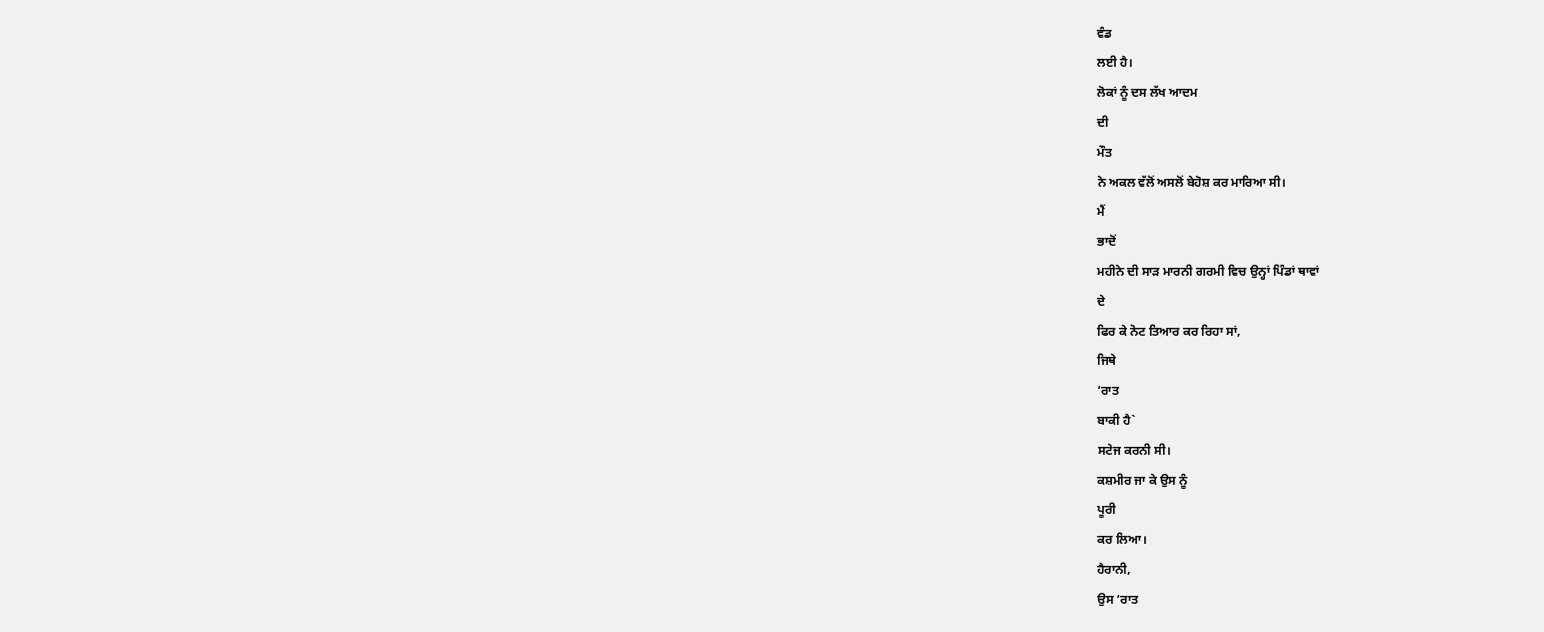ਵੰਡ
ਲਈ ਹੈ।
ਲੋਕਾਂ ਨੂੰ ਦਸ ਲੱਖ ਆਦਮ
ਦੀ
ਮੌਤ
ਨੇ ਅਕਲ ਵੱਲੋਂ ਅਸਲੋਂ ਬੇਹੋਸ਼ ਕਰ ਮਾਰਿਆ ਸੀ।
ਮੈਂ
ਭਾਦੋਂ
ਮਹੀਨੇ ਦੀ ਸਾੜ ਮਾਰਨੀ ਗਰਮੀ ਵਿਚ ਉਨ੍ਹਾਂ ਪਿੰਡਾਂ ਥਾਵਾਂ
ਦੇ
ਫਿਰ ਕੇ ਨੋਟ ਤਿਆਰ ਕਰ ਰਿਹਾ ਸਾਂ,
ਜਿਥੇ
‘ਰਾਤ
ਬਾਕੀ ਹੈ`
ਸਟੇਜ ਕਰਨੀ ਸੀ।
ਕਸ਼ਮੀਰ ਜਾ ਕੇ ਉਸ ਨੂੰ
ਪੂਰੀ
ਕਰ ਲਿਆ।
ਹੈਰਾਨੀ,
ਉਸ ‘ਰਾਤ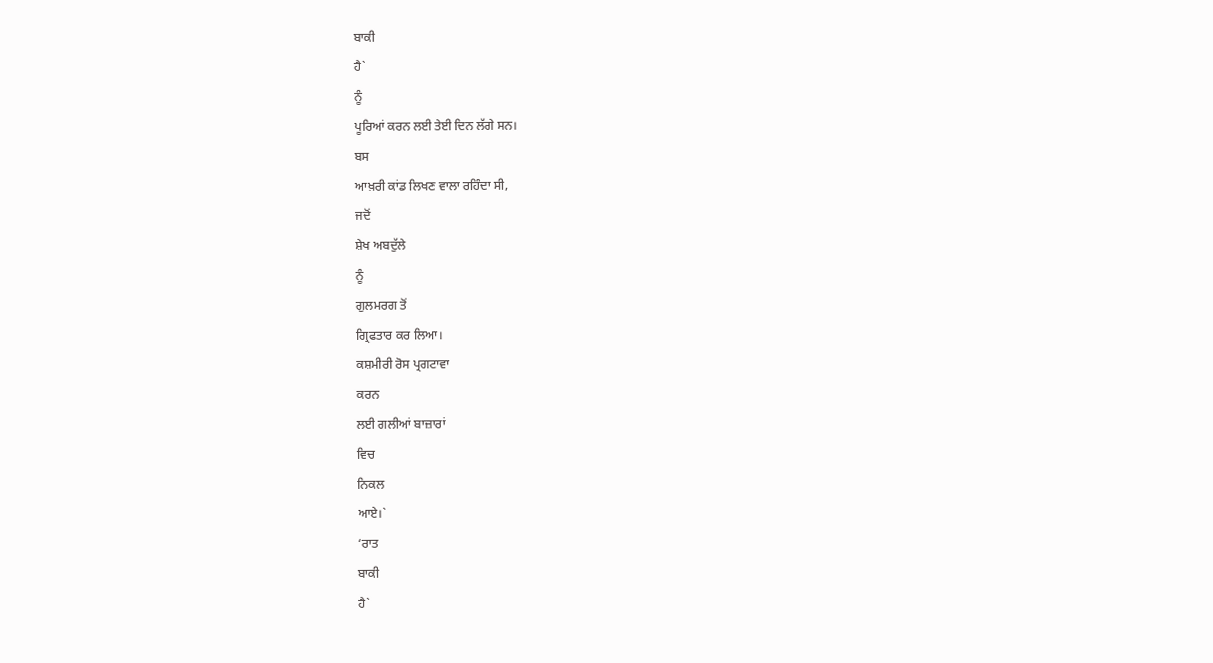ਬਾਕੀ
ਹੈ`
ਨੂੰ
ਪੂਰਿਆਂ ਕਰਨ ਲਈ ਤੇਈ ਦਿਨ ਲੱਗੇ ਸਨ।
ਬਸ
ਆਖ਼ਰੀ ਕਾਂਡ ਲਿਖਣ ਵਾਲਾ ਰਹਿੰਦਾ ਸੀ,
ਜਦੋਂ
ਸ਼ੇਖ ਅਬਦੁੱਲੇ
ਨੂੰ
ਗੁਲਮਰਗ ਤੋਂ
ਗ੍ਰਿਫਤਾਰ ਕਰ ਲਿਆ।
ਕਸ਼ਮੀਰੀ ਰੋਸ ਪ੍ਰਗਟਾਵਾ
ਕਰਨ
ਲਈ ਗਲੀਆਂ ਬਾਜ਼ਾਰਾਂ
ਵਿਚ
ਨਿਕਲ
ਆਏ।`
‘ਰਾਤ
ਬਾਕੀ
ਹੈ`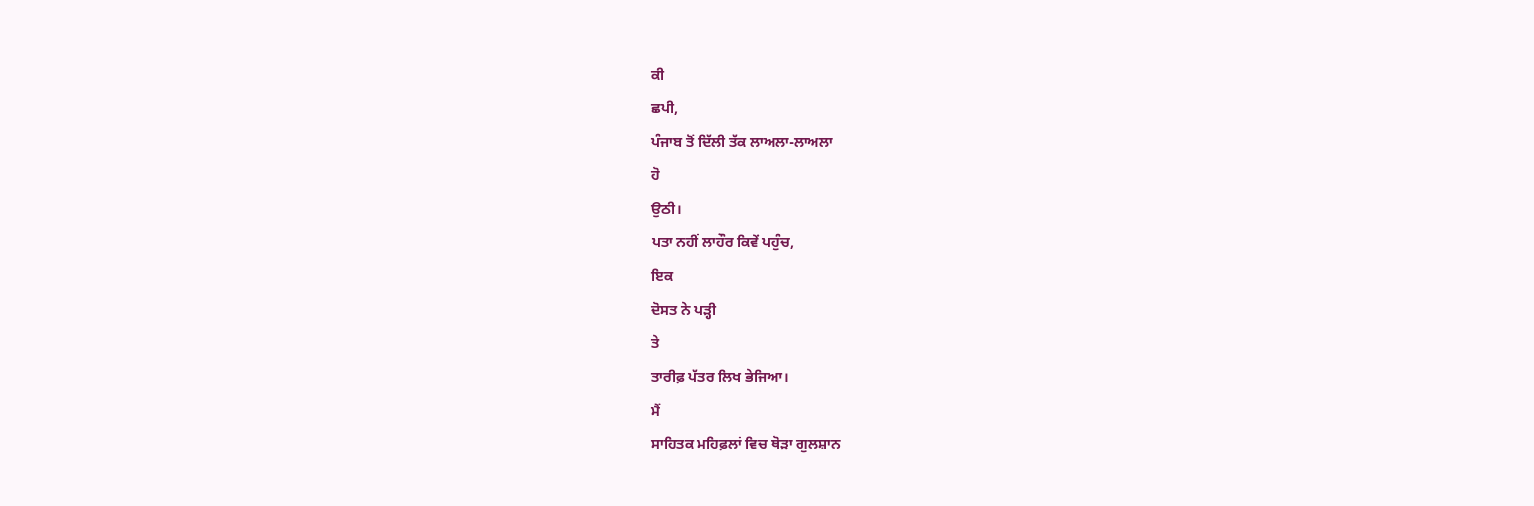ਕੀ
ਛਪੀ,
ਪੰਜਾਬ ਤੋਂ ਦਿੱਲੀ ਤੱਕ ਲਾਅਲਾ-ਲਾਅਲਾ
ਹੋ
ਉਠੀ।
ਪਤਾ ਨਹੀਂ ਲਾਹੌਰ ਕਿਵੇਂ ਪਹੁੰਚ,
ਇਕ
ਦੋਸਤ ਨੇ ਪੜ੍ਹੀ
ਤੇ
ਤਾਰੀਫ਼ ਪੱਤਰ ਲਿਖ ਭੇਜਿਆ।
ਮੈਂ
ਸਾਹਿਤਕ ਮਹਿਫ਼ਲਾਂ ਵਿਚ ਥੋੜਾ ਗੁਲਸ਼ਾਨ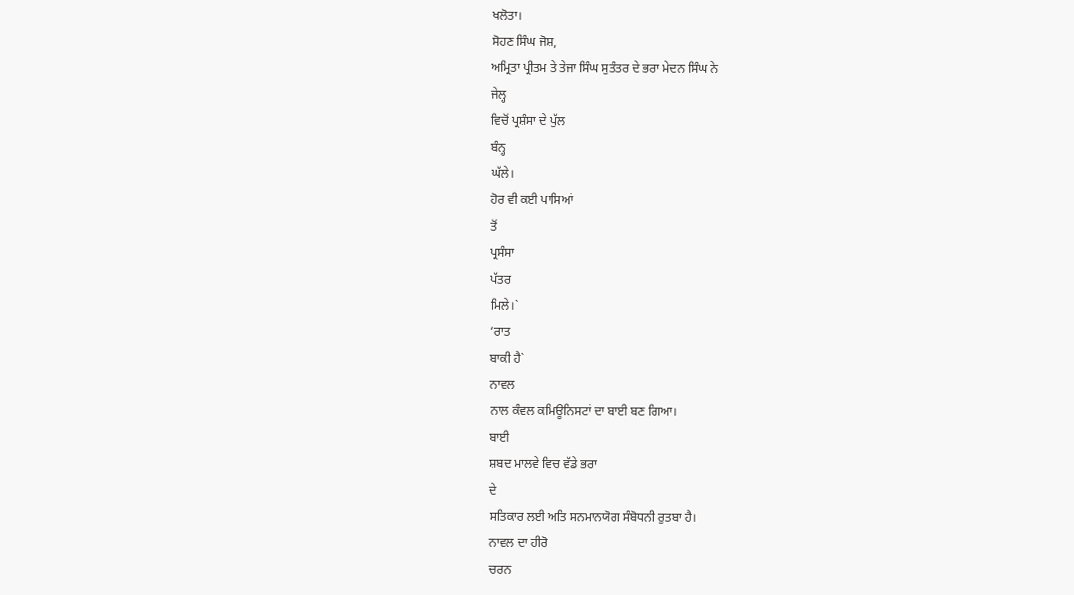ਖਲੋਤਾ।
ਸੋਹਣ ਸਿੰਘ ਜੋਸ਼,
ਅਮ੍ਰਿਤਾ ਪ੍ਰੀਤਮ ਤੇ ਤੇਜਾ ਸਿੰਘ ਸੁਤੰਤਰ ਦੇ ਭਰਾ ਮੇਦਨ ਸਿੰਘ ਨੇ
ਜੇਲ੍ਹ
ਵਿਚੋਂ ਪ੍ਰਸ਼ੰਸਾ ਦੇ ਪੁੱਲ
ਬੰਨ੍ਹ
ਘੱਲੇ।
ਹੋਰ ਵੀ ਕਈ ਪਾਸਿਆਂ
ਤੋਂ
ਪ੍ਰਸੰਸਾ
ਪੱਤਰ
ਮਿਲੇ।`
‘ਰਾਤ
ਬਾਕੀ ਹੈ`
ਨਾਵਲ
ਨਾਲ ਕੰਵਲ ਕਮਿਊਨਿਸਟਾਂ ਦਾ ਬਾਈ ਬਣ ਗਿਆ।
ਬਾਈ
ਸ਼ਬਦ ਮਾਲਵੇ ਵਿਚ ਵੱਡੇ ਭਰਾ
ਦੇ
ਸਤਿਕਾਰ ਲਈ ਅਤਿ ਸਨਮਾਨਯੋਗ ਸੰਬੋਧਨੀ ਰੁਤਬਾ ਹੈ।
ਨਾਵਲ ਦਾ ਹੀਰੋ
ਚਰਨ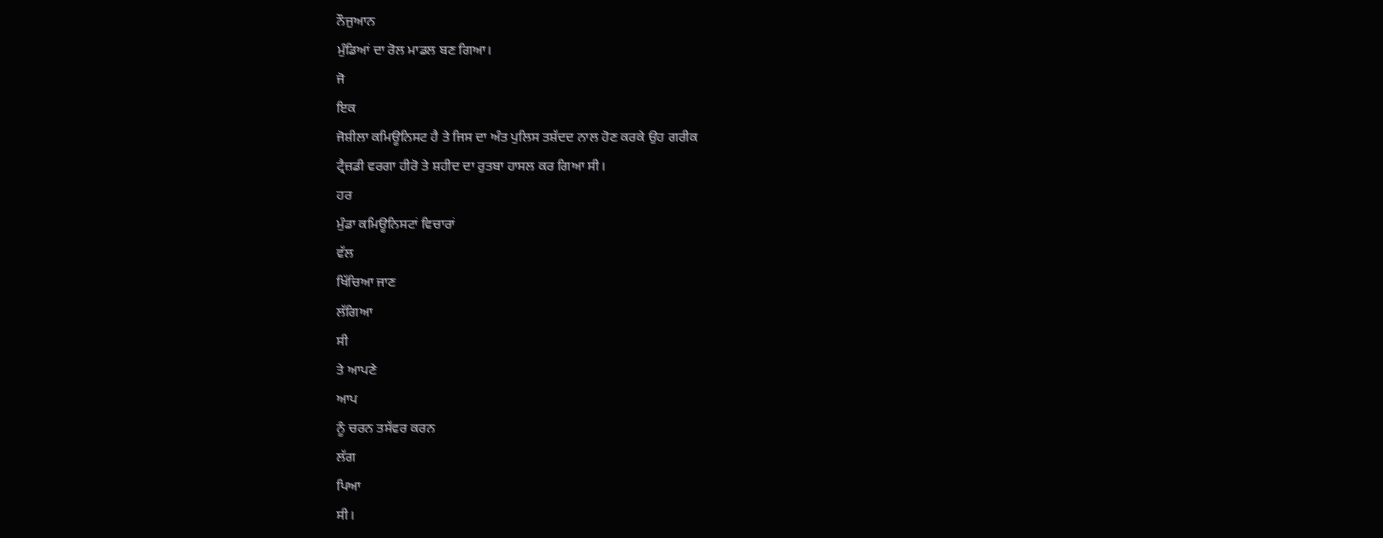ਨੌਜੁਆਨ
ਮੁੰਡਿਆਂ ਦਾ ਰੋਲ ਮਾਡਲ ਬਣ ਗਿਆ।
ਜੋ
ਇਕ
ਜੋਸ਼ੀਲਾ ਕਮਿਊਨਿਸਟ ਹੈ ਤੇ ਜਿਸ ਦਾ ਅੰਤ ਪੁਲਿਸ ਤਸ਼ੱਦਦ ਨਾਲ ਹੋਣ ਕਰਕੇ ਉਹ ਗਰੀਕ
ਟ੍ਰੈਜ਼ਡੀ ਵਰਗਾ ਹੀਰੋ ਤੇ ਸ਼ਹੀਦ ਦਾ ਰੁਤਬਾ ਹਾਸਲ ਕਰ ਗਿਆ ਸੀ।
ਹਰ
ਮੁੰਡਾ ਕਮਿਊਨਿਸਟਾਂ ਵਿਚਾਰਾਂ
ਵੱਲ
ਖਿੱਚਿਆ ਜਾਣ
ਲੱਗਿਆ
ਸੀ
ਤੇ ਆਪਣੇ
ਆਪ
ਨੂੰ ਚਰਨ ਤਸੱਵਰ ਕਰਨ
ਲੱਗ
ਪਿਆ
ਸੀ।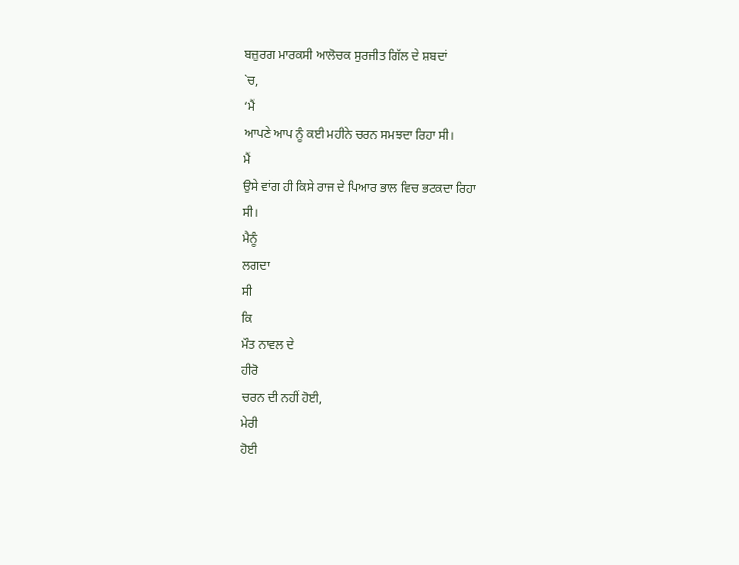ਬਜ਼ੁਰਗ ਮਾਰਕਸੀ ਆਲੋਚਕ ਸੁਰਜੀਤ ਗਿੱਲ ਦੇ ਸ਼ਬਦਾਂ
`ਚ,
‘ਮੈਂ
ਆਪਣੇ ਆਪ ਨੂੰ ਕਈ ਮਹੀਨੇ ਚਰਨ ਸਮਝਦਾ ਰਿਹਾ ਸੀ।
ਮੈਂ
ਉਸੇ ਵਾਂਗ ਹੀ ਕਿਸੇ ਰਾਜ ਦੇ ਪਿਆਰ ਭਾਲ ਵਿਚ ਭਟਕਦਾ ਰਿਹਾ
ਸੀ।
ਮੈਨੂੰ
ਲਗਦਾ
ਸੀ
ਕਿ
ਮੌਤ ਨਾਵਲ ਦੇ
ਹੀਰੋ
ਚਰਨ ਦੀ ਨਹੀਂ ਹੋਈ,
ਮੇਰੀ
ਹੋਈ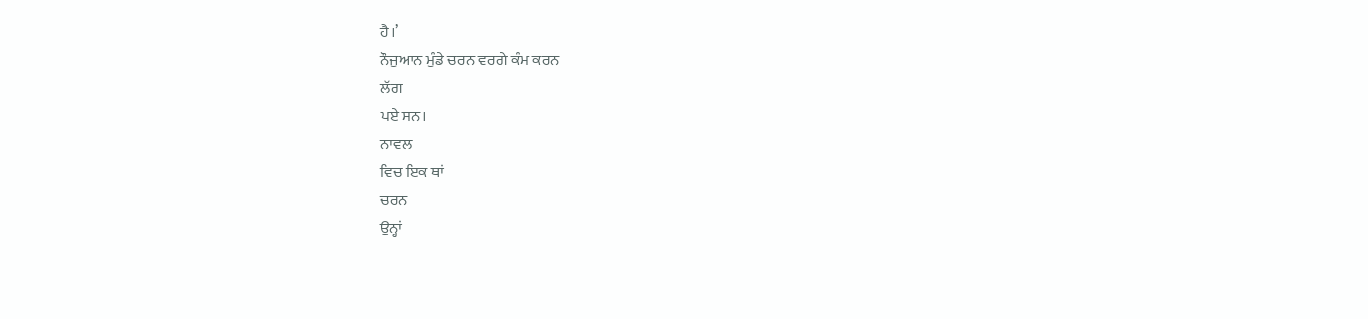ਹੈ।’
ਨੌਜੁਆਨ ਮੁੰਡੇ ਚਰਨ ਵਰਗੇ ਕੰਮ ਕਰਨ
ਲੱਗ
ਪਏ ਸਨ।
ਨਾਵਲ
ਵਿਚ ਇਕ ਥਾਂ
ਚਰਨ
ਉਨ੍ਹਾਂ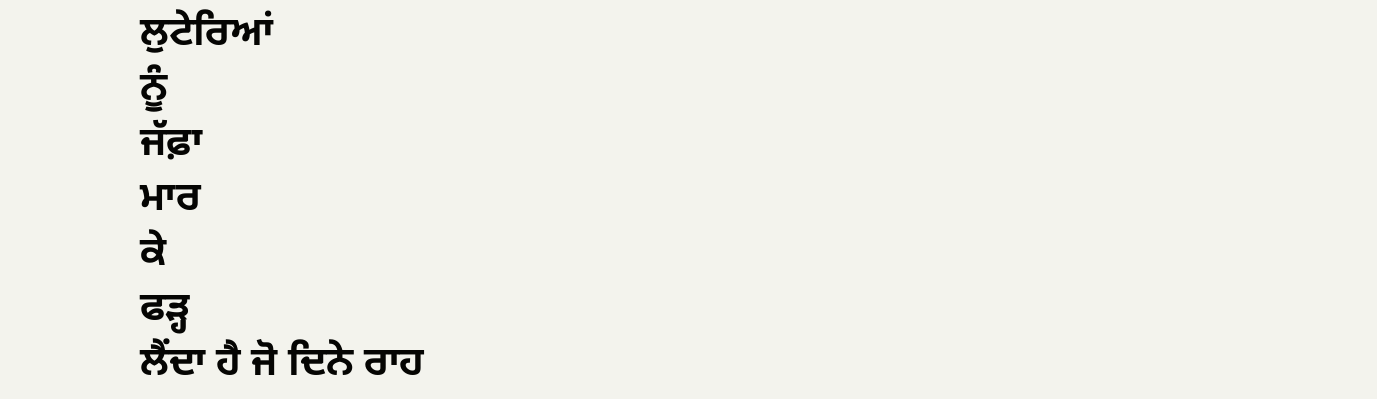ਲੁਟੇਰਿਆਂ
ਨੂੰ
ਜੱਫ਼ਾ
ਮਾਰ
ਕੇ
ਫੜ੍ਹ
ਲੈਂਦਾ ਹੈ ਜੋ ਦਿਨੇ ਰਾਹ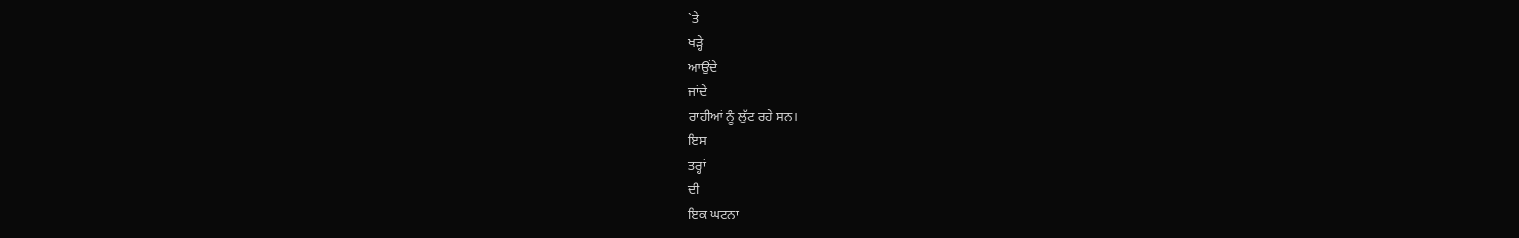`ਤੇ
ਖੜ੍ਹੇ
ਆਉਂਦੇ
ਜਾਂਦੇ
ਰਾਹੀਆਂ ਨੂੰ ਲੁੱਟ ਰਹੇ ਸਨ।
ਇਸ
ਤਰ੍ਹਾਂ
ਦੀ
ਇਕ ਘਟਨਾ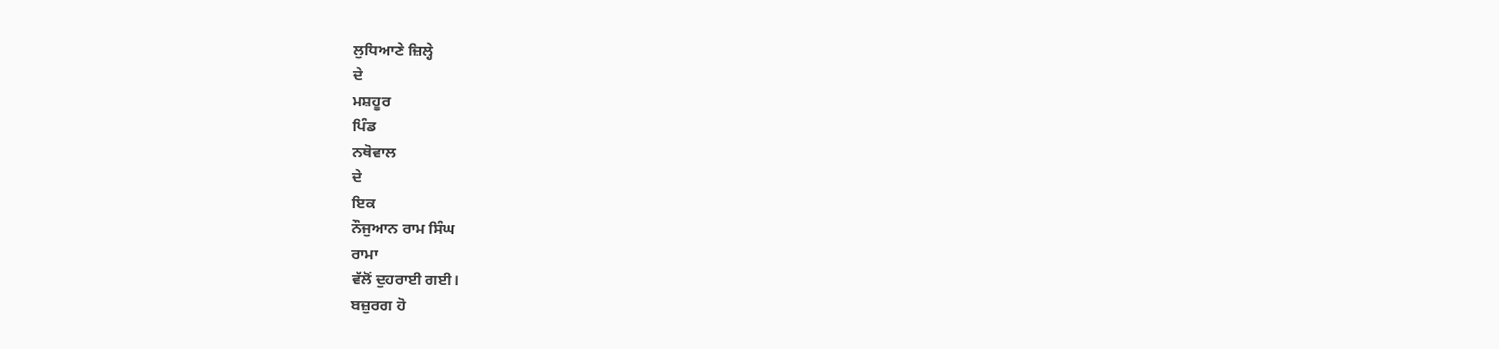ਲੁਧਿਆਣੇ ਜ਼ਿਲ੍ਹੇ
ਦੇ
ਮਸ਼ਹੂਰ
ਪਿੰਡ
ਨਥੋਵਾਲ
ਦੇ
ਇਕ
ਨੌਜੁਆਨ ਰਾਮ ਸਿੰਘ
ਰਾਮਾ
ਵੱਲੋਂ ਦੁਹਰਾਈ ਗਈ।
ਬਜ਼ੁਰਗ ਹੋ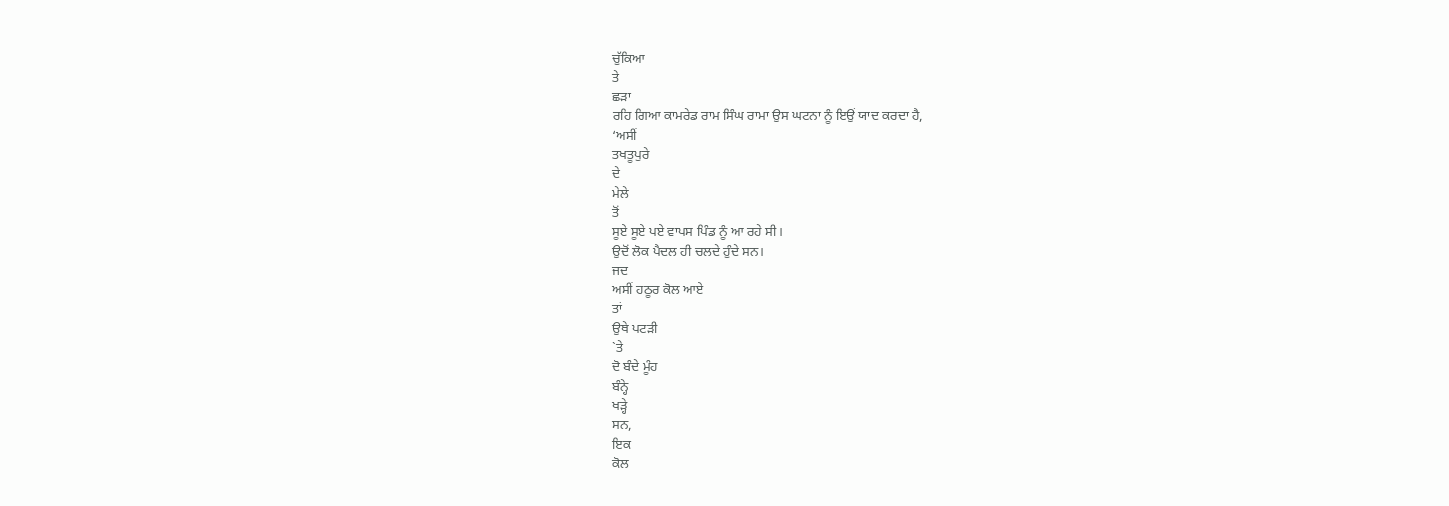ਚੁੱਕਿਆ
ਤੇ
ਛੜਾ
ਰਹਿ ਗਿਆ ਕਾਮਰੇਡ ਰਾਮ ਸਿੰਘ ਰਾਮਾ ਉਸ ਘਟਨਾ ਨੂੰ ਇਉਂ ਯਾਦ ਕਰਦਾ ਹੈ,
‘ਅਸੀਂ
ਤਖਤੂਪੁਰੇ
ਦੇ
ਮੇਲੇ
ਤੋਂ
ਸੂਏ ਸੂਏ ਪਏ ਵਾਪਸ ਪਿੰਡ ਨੂੰ ਆ ਰਹੇ ਸੀ।
ਉਦੋਂ ਲੋਕ ਪੈਦਲ ਹੀ ਚਲਦੇ ਹੁੰਦੇ ਸਨ।
ਜਦ
ਅਸੀਂ ਹਠੂਰ ਕੋਲ ਆਏ
ਤਾਂ
ਉਥੇ ਪਟੜੀ
`ਤੇ
ਦੋ ਬੰਦੇ ਮੂੰਹ
ਬੰਨ੍ਹੇ
ਖੜ੍ਹੇ
ਸਨ,
ਇਕ
ਕੋਲ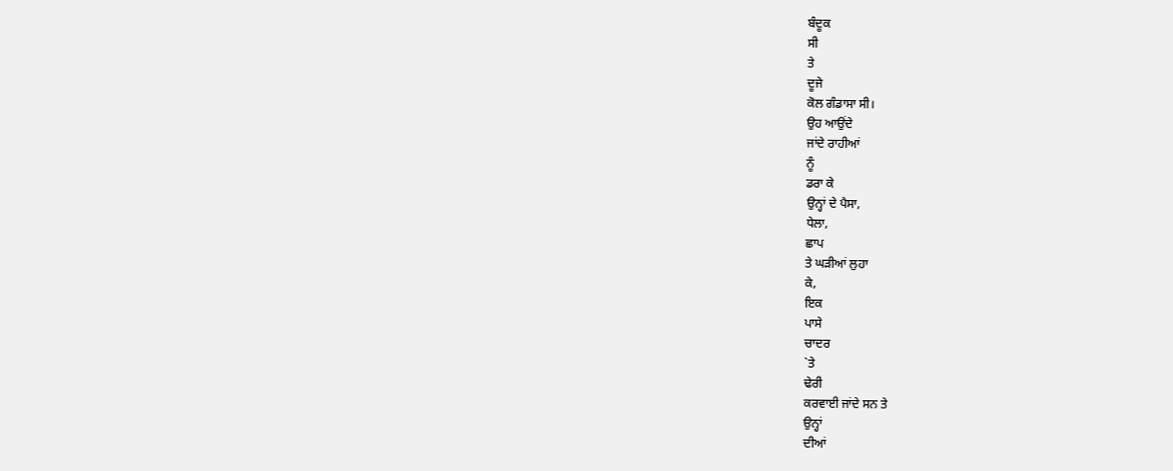ਬੰਦੂਕ
ਸੀ
ਤੇ
ਦੂਜੇ
ਕੋਲ ਗੰਡਾਸਾ ਸੀ।
ਉਹ ਆਉਂਦੇ
ਜਾਂਦੇ ਰਾਹੀਆਂ
ਨੂੰ
ਡਰਾ ਕੇ
ਉਨ੍ਹਾਂ ਦੇ ਪੈਸਾ,
ਧੇਲਾ,
ਛਾਪ
ਤੇ ਘੜੀਆਂ ਲੁਹਾ
ਕੇ,
ਇਕ
ਪਾਸੇ
ਚਾਦਰ
`ਤੇ
ਢੇਰੀ
ਕਰਵਾਈ ਜਾਂਦੇ ਸਨ ਤੇ
ਉਨ੍ਹਾਂ
ਦੀਆਂ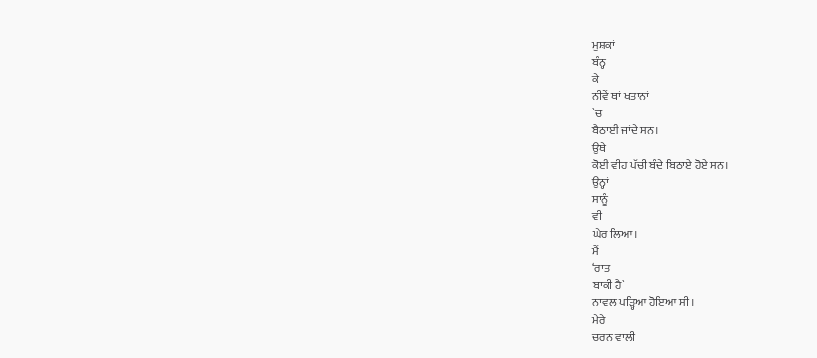ਮੁਸ਼ਕਾਂ
ਬੰਨ੍ਹ
ਕੇ
ਨੀਵੇਂ ਥਾਂ ਖਤਾਨਾਂ
`ਚ
ਬੈਠਾਈ ਜਾਂਦੇ ਸਨ।
ਉਥੇ
ਕੋਈ ਵੀਹ ਪੱਚੀ ਬੰਦੇ ਬਿਠਾਏ ਹੋਏ ਸਨ।
ਉਨ੍ਹਾਂ
ਸਾਨੂੰ
ਵੀ
ਘੇਰ ਲਿਆ।
ਮੈਂ
‘ਰਾਤ
ਬਾਕੀ ਹੈ`
ਨਾਵਲ ਪੜ੍ਹਿਆ ਹੋਇਆ ਸੀ।
ਮੇਰੇ
ਚਰਨ ਵਾਲੀ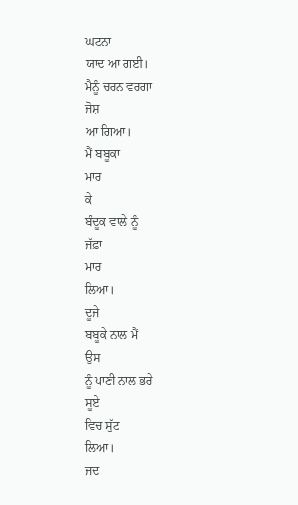ਘਟਨਾ
ਯਾਦ ਆ ਗਈ।
ਮੈਨੂੰ ਚਰਨ ਵਰਗਾ
ਜੋਸ਼
ਆ ਗਿਆ।
ਮੈਂ ਬਬੂਕਾ
ਮਾਰ
ਕੇ
ਬੰਦੂਕ ਵਾਲੇ ਨੂੰ
ਜੱਫ਼ਾ
ਮਾਰ
ਲਿਆ।
ਦੂਜੇ
ਬਬੂਕੇ ਨਾਲ ਮੈਂ
ਉਸ
ਨੂੰ ਪਾਣੀ ਨਾਲ ਭਰੇ
ਸੂਏ
ਵਿਚ ਸੁੱਟ
ਲਿਆ।
ਜਦ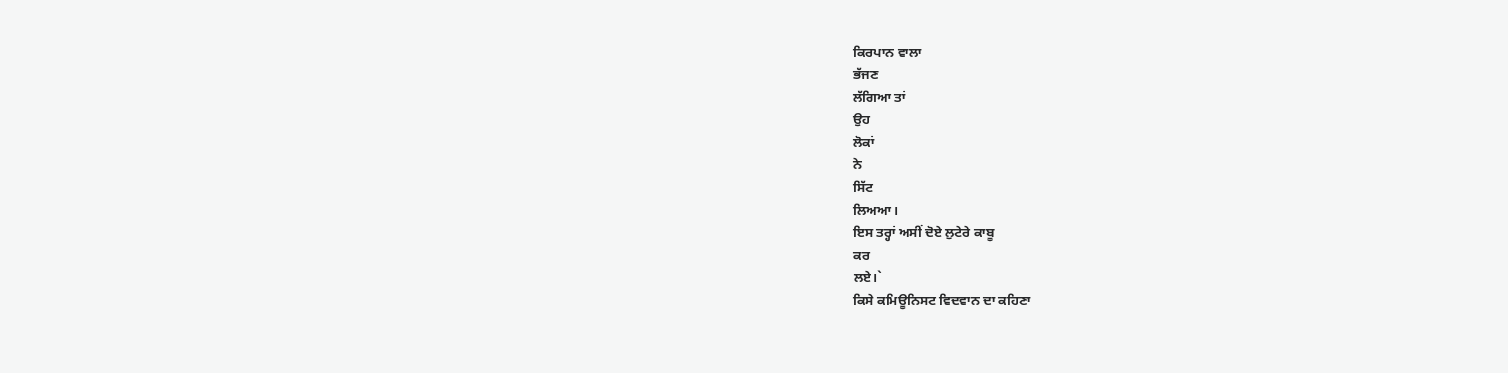ਕਿਰਪਾਨ ਵਾਲਾ
ਭੱਜਣ
ਲੱਗਿਆ ਤਾਂ
ਉਹ
ਲੋਕਾਂ
ਨੇ
ਸਿੱਟ
ਲਿਅਆ।
ਇਸ ਤਰ੍ਹਾਂ ਅਸੀਂ ਦੋਏ ਲੁਟੇਰੇ ਕਾਬੂ
ਕਰ
ਲਏ।`
ਕਿਸੇ ਕਮਿਊਨਿਸਟ ਵਿਦਵਾਨ ਦਾ ਕਹਿਣਾ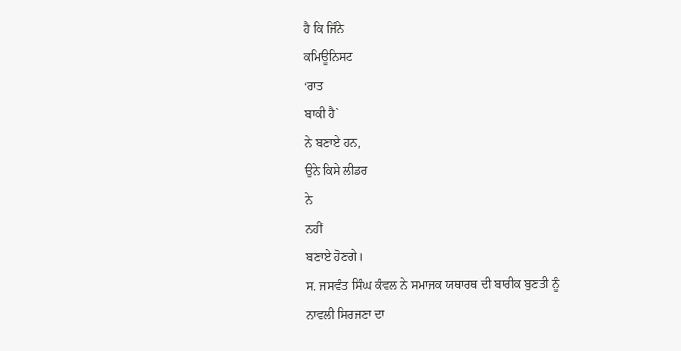ਹੈ ਕਿ ਜਿੰਨੇ
ਕਮਿਊਨਿਸਟ
‘ਰਾਤ
ਬਾਕੀ ਹੈ`
ਨੇ ਬਣਾਏ ਹਨ,
ਉਨੇ ਕਿਸੇ ਲੀਡਰ
ਨੇ
ਨਹੀਂ
ਬਣਾਏ ਹੋਣਗੇ।
ਸ. ਜਸਵੰਤ ਸਿੰਘ ਕੰਵਲ ਨੇ ਸਮਾਜਕ ਯਥਾਰਥ ਦੀ ਬਾਰੀਕ ਬੁਣਤੀ ਨੂੰ
ਨਾਵਲੀ ਸਿਰਜਣਾ ਦਾ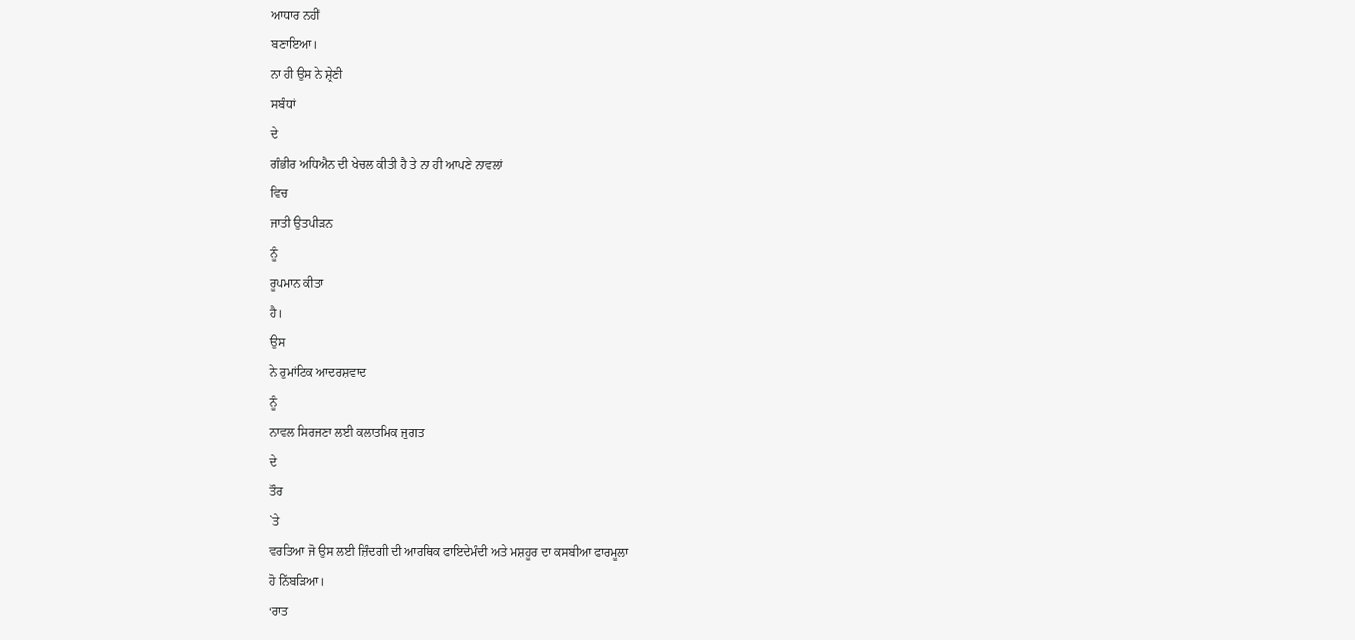ਆਧਾਰ ਨਹੀਂ
ਬਣਾਇਆ।
ਨਾ ਹੀ ਉਸ ਨੇ ਸ਼੍ਰੇਣੀ
ਸਬੰਧਾਂ
ਦੇ
ਗੰਭੀਰ ਅਧਿਐਨ ਦੀ ਖੇਚਲ ਕੀਤੀ ਹੈ ਤੇ ਨਾ ਹੀ ਆਪਣੇ ਨਾਵਲਾਂ
ਵਿਚ
ਜਾਤੀ ਉਤਪੀੜਨ
ਨੂੰ
ਰੂਪਮਾਨ ਕੀਤਾ
ਹੈ।
ਉਸ
ਨੇ ਰੁਮਾਂਟਿਕ ਆਦਰਸ਼ਵਾਦ
ਨੂੰ
ਨਾਵਲ ਸਿਰਜਣਾ ਲਈ ਕਲਾਤਮਿਕ ਜੁਗਤ
ਦੇ
ਤੌਰ
`ਤੇ
ਵਰਤਿਆ ਜੋ ਉਸ ਲਈ ਜ਼ਿੰਦਗੀ ਦੀ ਆਰਥਿਕ ਫਾਇਦੇਮੰਦੀ ਅਤੇ ਮਸ਼ਹੂਰ ਦਾ ਕਸਬੀਆ ਫਾਰਮੂਲਾ
ਹੋ ਨਿੱਬੜਿਆ।
‘ਰਾਤ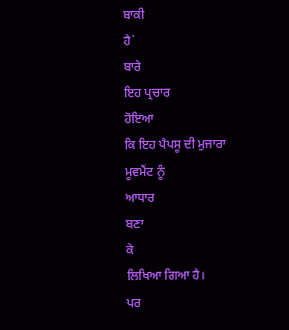ਬਾਕੀ
ਹੈ`
ਬਾਰੇ
ਇਹ ਪ੍ਰਚਾਰ
ਹੋਇਆ
ਕਿ ਇਹ ਪੈਪਸੂ ਦੀ ਮੁਜਾਰਾ
ਮੂਵਮੈਂਟ ਨੂੰ
ਆਧਾਰ
ਬਣਾ
ਕੇ
ਲਿਖਿਆ ਗਿਆ ਹੈ।
ਪਰ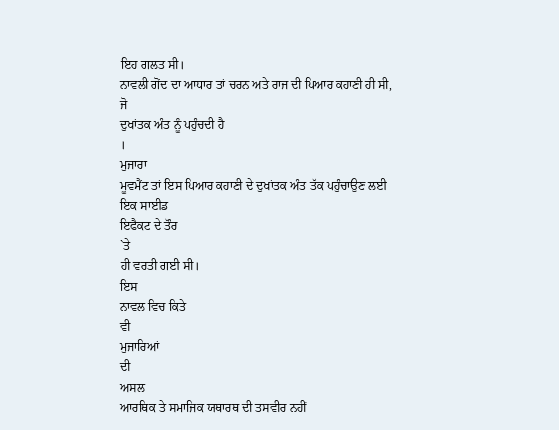ਇਹ ਗਲਤ ਸੀ।
ਨਾਵਲੀ ਗੋਂਦ ਦਾ ਆਧਾਰ ਤਾਂ ਚਰਨ ਅਤੇ ਰਾਜ ਦੀ ਪਿਆਰ ਕਹਾਣੀ ਹੀ ਸੀ,
ਜੋ
ਦੁਖਾਂਤਕ ਅੰਤ ਨੂੰ ਪਹੁੰਚਦੀ ਹੈ
।
ਮੁਜਾਰਾ
ਮੂਵਮੈਂਟ ਤਾਂ ਇਸ ਪਿਆਰ ਕਹਾਣੀ ਦੇ ਦੁਖਾਂਤਕ ਅੰਤ ਤੱਕ ਪਹੁੰਚਾਉਣ ਲਈ ਇਕ ਸਾਈਡ
ਇਫੈਕਟ ਦੇ ਤੌਰ
`ਤੇ
ਹੀ ਵਰਤੀ ਗਈ ਸੀ।
ਇਸ
ਨਾਵਲ ਵਿਚ ਕਿਤੇ
ਵੀ
ਮੁਜਾਰਿਆਂ
ਦੀ
ਅਸਲ
ਆਰਥਿਕ ਤੇ ਸਮਾਜਿਕ ਯਥਾਰਥ ਦੀ ਤਸਵੀਰ ਨਹੀਂ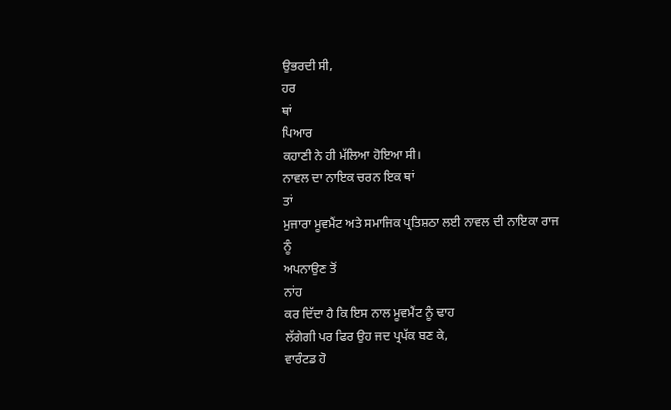ਉਭਰਦੀ ਸੀ,
ਹਰ
ਥਾਂ
ਪਿਆਰ
ਕਹਾਣੀ ਨੇ ਹੀ ਮੱਲਿਆ ਹੋਇਆ ਸੀ।
ਨਾਵਲ ਦਾ ਨਾਇਕ ਚਰਨ ਇਕ ਥਾਂ
ਤਾਂ
ਮੁਜਾਰਾ ਮੂਵਮੈਂਟ ਅਤੇ ਸਮਾਜਿਕ ਪ੍ਰਤਿਸ਼ਠਾ ਲਈ ਨਾਵਲ ਦੀ ਨਾਇਕਾ ਰਾਜ
ਨੂੰ
ਅਪਨਾਉਣ ਤੋਂ
ਨਾਂਹ
ਕਰ ਦਿੱਦਾ ਹੈ ਕਿ ਇਸ ਨਾਲ ਮੂਵਮੈਂਟ ਨੂੰ ਢਾਹ
ਲੱਗੇਗੀ ਪਰ ਫਿਰ ਉਹ ਜਦ ਪ੍ਰਪੱਕ ਬਣ ਕੇ,
ਵਾਰੰਟਡ ਹੋ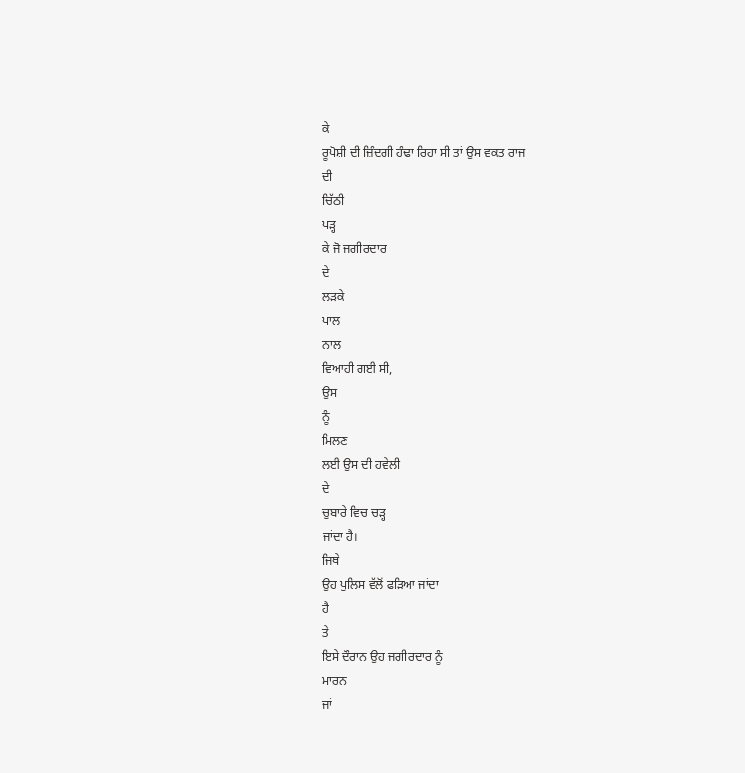ਕੇ
ਰੂਪੋਸ਼ੀ ਦੀ ਜ਼ਿੰਦਗੀ ਹੰਢਾ ਰਿਹਾ ਸੀ ਤਾਂ ਉਸ ਵਕਤ ਰਾਜ
ਦੀ
ਚਿੱਠੀ
ਪੜ੍ਹ
ਕੇ ਜੋ ਜਗੀਰਦਾਰ
ਦੇ
ਲੜਕੇ
ਪਾਲ
ਨਾਲ
ਵਿਆਹੀ ਗਈ ਸੀ,
ਉਸ
ਨੂੰ
ਮਿਲਣ
ਲਈ ਉਸ ਦੀ ਹਵੇਲੀ
ਦੇ
ਚੁਬਾਰੇ ਵਿਚ ਚੜ੍ਹ
ਜਾਂਦਾ ਹੈ।
ਜਿਥੇ
ਉਹ ਪੁਲਿਸ ਵੱਲੋਂ ਫੜਿਆ ਜਾਂਦਾ
ਹੈ
ਤੇ
ਇਸੇ ਦੌਰਾਨ ਉਹ ਜਗੀਰਦਾਰ ਨੂੰ
ਮਾਰਨ
ਜਾਂ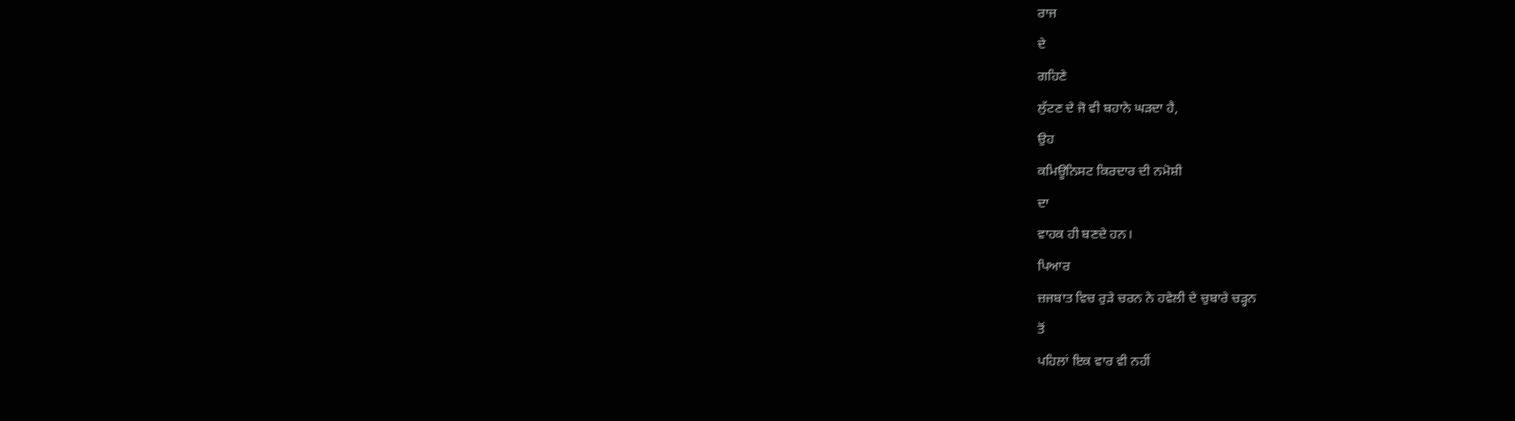ਰਾਜ
ਦੇ
ਗਹਿਣੇ
ਲੁੱਟਣ ਦੇ ਜੋ ਵੀ ਬਹਾਨੇ ਘੜਦਾ ਹੈ,
ਉਹ
ਕਮਿਊਨਿਸਟ ਕਿਰਦਾਰ ਦੀ ਨਮੋਸ਼ੀ
ਦਾ
ਵਾਹਕ ਹੀ ਬਣਦੇ ਹਨ।
ਪਿਆਰ
ਜ਼ਜਬਾਤ ਵਿਚ ਰੁੜੇ ਚਰਨ ਨੇ ਹਵੇਲੀ ਦੇ ਚੁਬਾਰੇ ਚੜ੍ਹਨ
ਤੋਂ
ਪਹਿਲਾਂ ਇਕ ਵਾਰ ਵੀ ਨਹੀਂ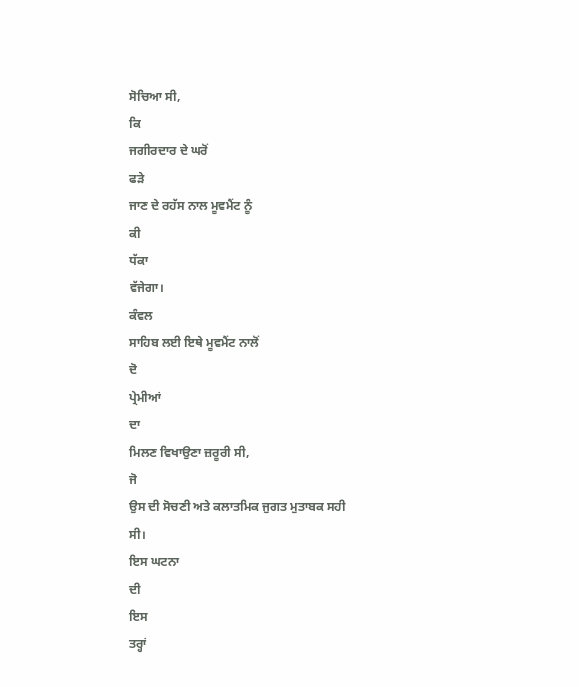ਸੋਚਿਆ ਸੀ,
ਕਿ
ਜਗੀਰਦਾਰ ਦੇ ਘਰੋਂ
ਫੜੇ
ਜਾਣ ਦੇ ਰਹੱਸ ਨਾਲ ਮੂਵਮੈਂਟ ਨੂੰ
ਕੀ
ਧੱਕਾ
ਵੱਜੇਗਾ।
ਕੰਵਲ
ਸਾਹਿਬ ਲਈ ਇਥੇ ਮੂਵਮੈਂਟ ਨਾਲੋਂ
ਦੋ
ਪ੍ਰੇਮੀਆਂ
ਦਾ
ਮਿਲਣ ਵਿਖਾਉਣਾ ਜ਼ਰੂਰੀ ਸੀ,
ਜੋ
ਉਸ ਦੀ ਸੋਚਣੀ ਅਤੇ ਕਲਾਤਮਿਕ ਜੁਗਤ ਮੁਤਾਬਕ ਸਹੀ
ਸੀ।
ਇਸ ਘਟਨਾ
ਦੀ
ਇਸ
ਤਰ੍ਹਾਂ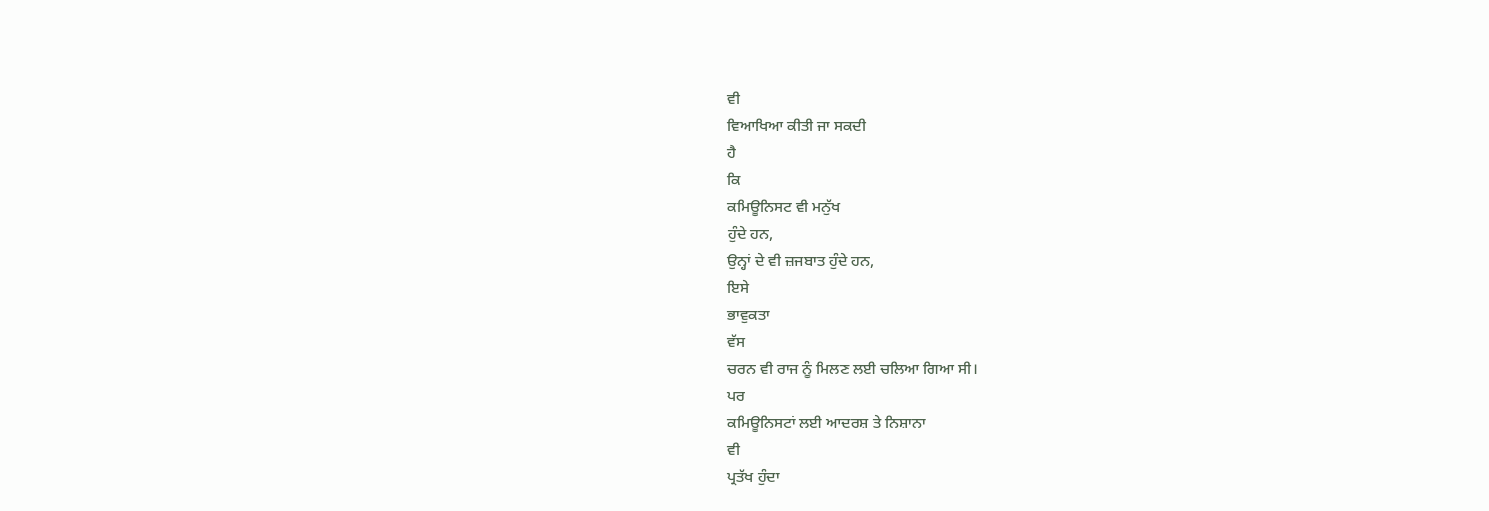ਵੀ
ਵਿਆਖਿਆ ਕੀਤੀ ਜਾ ਸਕਦੀ
ਹੈ
ਕਿ
ਕਮਿਊਨਿਸਟ ਵੀ ਮਨੁੱਖ
ਹੁੰਦੇ ਹਨ,
ਉਨ੍ਹਾਂ ਦੇ ਵੀ ਜ਼ਜਬਾਤ ਹੁੰਦੇ ਹਨ,
ਇਸੇ
ਭਾਵੁਕਤਾ
ਵੱਸ
ਚਰਨ ਵੀ ਰਾਜ ਨੂੰ ਮਿਲਣ ਲਈ ਚਲਿਆ ਗਿਆ ਸੀ।
ਪਰ
ਕਮਿਊਨਿਸਟਾਂ ਲਈ ਆਦਰਸ਼ ਤੇ ਨਿਸ਼ਾਨਾ
ਵੀ
ਪ੍ਰਤੱਖ ਹੁੰਦਾ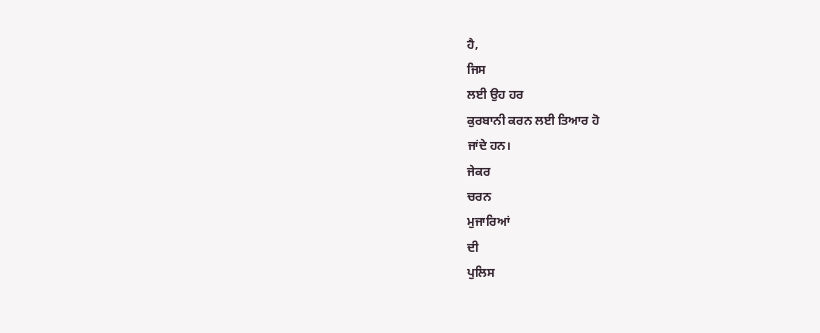ਹੈ,
ਜਿਸ
ਲਈ ਉਹ ਹਰ
ਕੁਰਬਾਨੀ ਕਰਨ ਲਈ ਤਿਆਰ ਹੋ
ਜਾਂਦੇ ਹਨ।
ਜੇਕਰ
ਚਰਨ
ਮੁਜਾਰਿਆਂ
ਦੀ
ਪੁਲਿਸ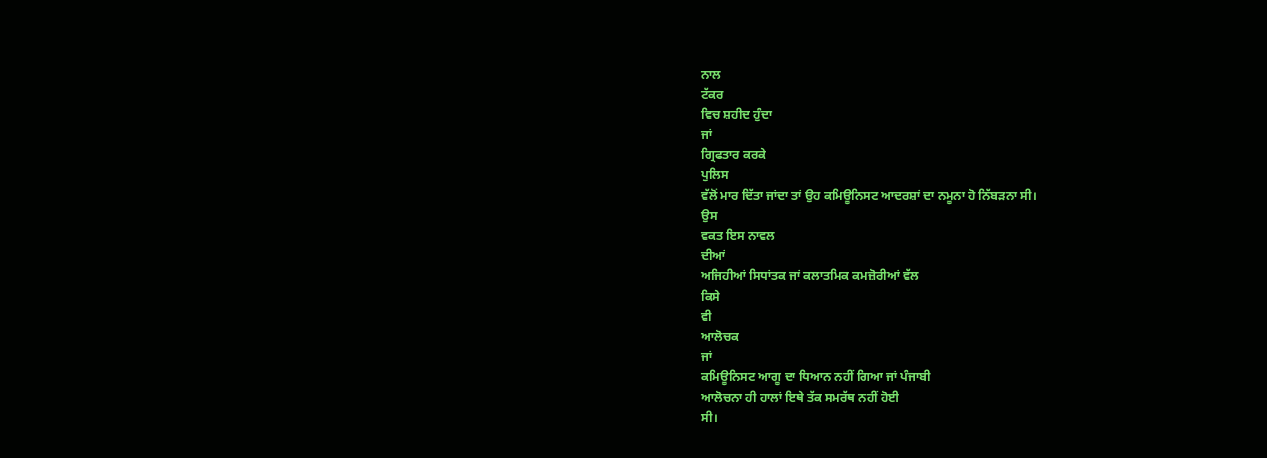ਨਾਲ
ਟੱਕਰ
ਵਿਚ ਸ਼ਹੀਦ ਹੁੰਦਾ
ਜਾਂ
ਗ੍ਰਿਫਤਾਰ ਕਰਕੇ
ਪੁਲਿਸ
ਵੱਲੋਂ ਮਾਰ ਦਿੱਤਾ ਜਾਂਦਾ ਤਾਂ ਉਹ ਕਮਿਊਨਿਸਟ ਆਦਰਸ਼ਾਂ ਦਾ ਨਮੂਨਾ ਹੋ ਨਿੱਬੜਨਾ ਸੀ।
ਉਸ
ਵਕਤ ਇਸ ਨਾਵਲ
ਦੀਆਂ
ਅਜਿਹੀਆਂ ਸਿਧਾਂਤਕ ਜਾਂ ਕਲਾਤਮਿਕ ਕਮਜ਼ੋਰੀਆਂ ਵੱਲ
ਕਿਸੇ
ਵੀ
ਆਲੋਚਕ
ਜਾਂ
ਕਮਿਊਨਿਸਟ ਆਗੂ ਦਾ ਧਿਆਨ ਨਹੀਂ ਗਿਆ ਜਾਂ ਪੰਜਾਬੀ
ਆਲੋਚਨਾ ਹੀ ਹਾਲਾਂ ਇਥੇ ਤੱਕ ਸਮਰੱਥ ਨਹੀਂ ਹੋਈ
ਸੀ।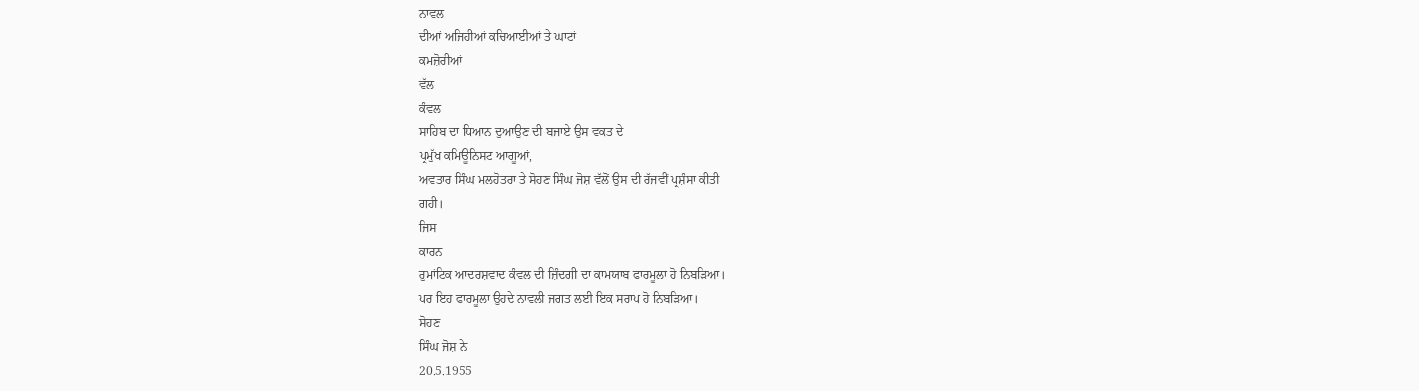ਨਾਵਲ
ਦੀਆਂ ਅਜਿਹੀਆਂ ਕਚਿਆਈਆਂ ਤੇ ਘਾਟਾਂ
ਕਮਜ਼ੋਰੀਆਂ
ਵੱਲ
ਕੰਵਲ
ਸਾਹਿਬ ਦਾ ਧਿਆਨ ਦੁਆਉਣ ਦੀ ਬਜਾਏ ਉਸ ਵਕਤ ਦੇ
ਪ੍ਰਮੁੱਖ ਕਮਿਊਨਿਸਟ ਆਗੂਆਂ,
ਅਵਤਾਰ ਸਿੰਘ ਮਲਹੋਤਰਾ ਤੇ ਸੋਹਣ ਸਿੰਘ ਜੋਸ਼ ਵੱਲੋਂ ਉਸ ਦੀ ਰੱਜਵੀਂ ਪ੍ਰਸ਼ੰਸਾ ਕੀਤੀ
ਗਹੀ।
ਜਿਸ
ਕਾਰਨ
ਰੁਮਾਂਟਿਕ ਆਦਰਸ਼ਵਾਦ ਕੰਵਲ ਦੀ ਜ਼ਿੰਦਗੀ ਦਾ ਕਾਮਯਾਬ ਫਾਰਮੂਲਾ ਹੋ ਨਿਬੜਿਆ।
ਪਰ ਇਹ ਫਾਰਮੂਲਾ ਉਹਦੇ ਨਾਵਲੀ ਜਗਤ ਲਈ ਇਕ ਸਰਾਪ ਹੋ ਨਿਬੜਿਆ।
ਸੋਹਣ
ਸਿੰਘ ਜੋਸ਼ ਨੇ
20.5.1955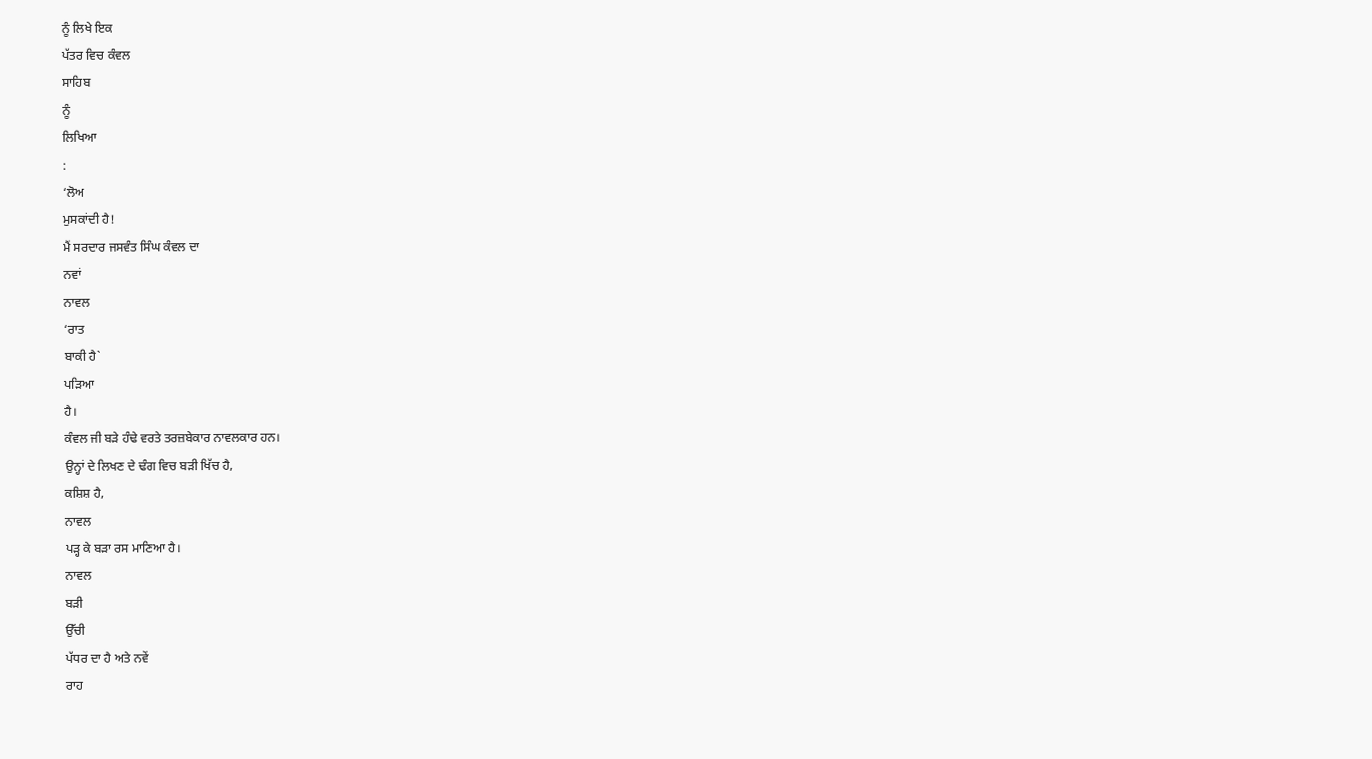ਨੂੰ ਲਿਖੇ ਇਕ
ਪੱਤਰ ਵਿਚ ਕੰਵਲ
ਸਾਹਿਬ
ਨੂੰ
ਲਿਖਿਆ
:
‘ਲੋਅ
ਮੁਸਕਾਂਦੀ ਹੈ!
ਮੈਂ ਸਰਦਾਰ ਜਸਵੰਤ ਸਿੰਘ ਕੰਵਲ ਦਾ
ਨਵਾਂ
ਨਾਵਲ
‘ਰਾਤ
ਬਾਕੀ ਹੈ`
ਪੜਿਆ
ਹੈ।
ਕੰਵਲ ਜੀ ਬੜੇ ਹੰਢੇ ਵਰਤੇ ਤਰਜ਼ਬੇਕਾਰ ਨਾਵਲਕਾਰ ਹਨ।
ਉਨ੍ਹਾਂ ਦੇ ਲਿਖਣ ਦੇ ਢੰਗ ਵਿਚ ਬੜੀ ਖਿੱਚ ਹੈ,
ਕਸ਼ਿਸ਼ ਹੈ,
ਨਾਵਲ
ਪੜ੍ਹ ਕੇ ਬੜਾ ਰਸ ਮਾਣਿਆ ਹੈ।
ਨਾਵਲ
ਬੜੀ
ਉੱਚੀ
ਪੱਧਰ ਦਾ ਹੈ ਅਤੇ ਨਵੇਂ
ਰਾਹ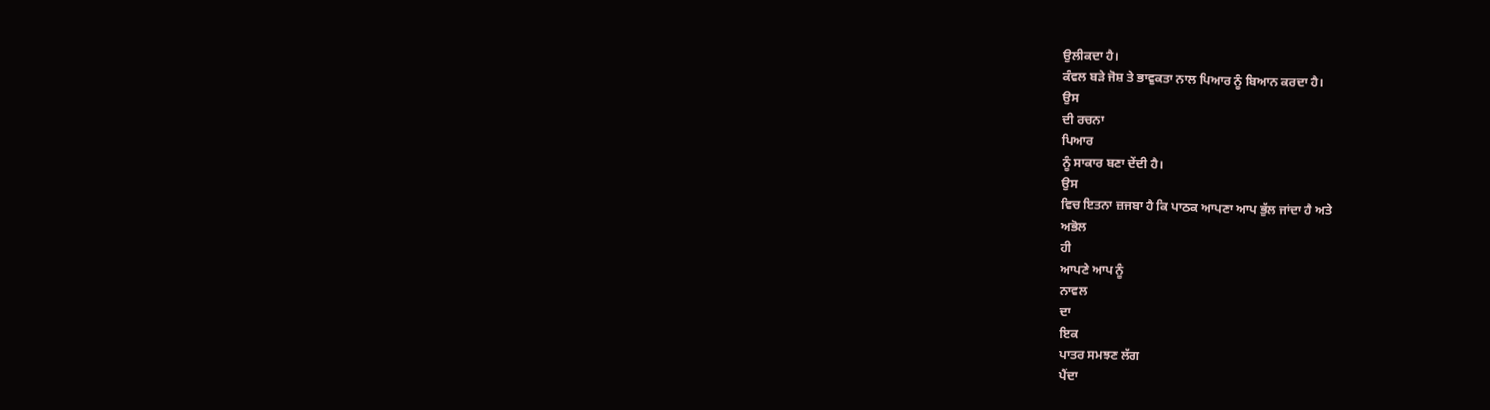ਉਲੀਕਦਾ ਹੈ।
ਕੰਵਲ ਬੜੇ ਜੋਸ਼ ਤੇ ਭਾਵੁਕਤਾ ਨਾਲ ਪਿਆਰ ਨੂੰ ਬਿਆਨ ਕਰਦਾ ਹੈ।
ਉਸ
ਦੀ ਰਚਨਾ
ਪਿਆਰ
ਨੂੰ ਸਾਕਾਰ ਬਣਾ ਦੇਂਦੀ ਹੈ।
ਉਸ
ਵਿਚ ਇਤਨਾ ਜ਼ਜਬਾ ਹੈ ਕਿ ਪਾਠਕ ਆਪਣਾ ਆਪ ਭੁੱਲ ਜਾਂਦਾ ਹੈ ਅਤੇ
ਅਭੋਲ
ਹੀ
ਆਪਣੇ ਆਪ ਨੂੰ
ਨਾਵਲ
ਦਾ
ਇਕ
ਪਾਤਰ ਸਮਝਣ ਲੱਗ
ਪੈਂਦਾ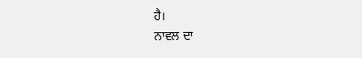ਹੈ।
ਨਾਵਲ ਦਾ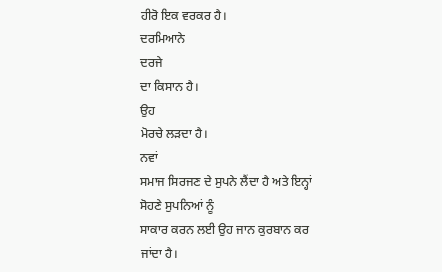ਹੀਰੋ ਇਕ ਵਰਕਰ ਹੈ।
ਦਰਮਿਆਨੇ
ਦਰਜੇ
ਦਾ ਕਿਸਾਨ ਹੈ।
ਉਹ
ਮੋਰਚੇ ਲੜਦਾ ਹੈ।
ਨਵਾਂ
ਸਮਾਜ ਸਿਰਜਣ ਦੇ ਸੁਪਨੇ ਲੈਂਦਾ ਹੈ ਅਤੇ ਇਨ੍ਹਾਂ
ਸੋਹਣੇ ਸੁਪਨਿਆਂ ਨੂੰ
ਸਾਕਾਰ ਕਰਨ ਲਈ ਉਹ ਜਾਨ ਕੁਰਬਾਨ ਕਰ
ਜਾਂਦਾ ਹੈ।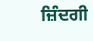ਜ਼ਿੰਦਗੀ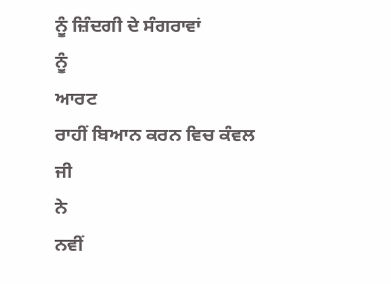ਨੂੰ ਜ਼ਿੰਦਗੀ ਦੇ ਸੰਗਰਾਵਾਂ
ਨੂੰ
ਆਰਟ
ਰਾਹੀਂ ਬਿਆਨ ਕਰਨ ਵਿਚ ਕੰਵਲ
ਜੀ
ਨੇ
ਨਵੀਂ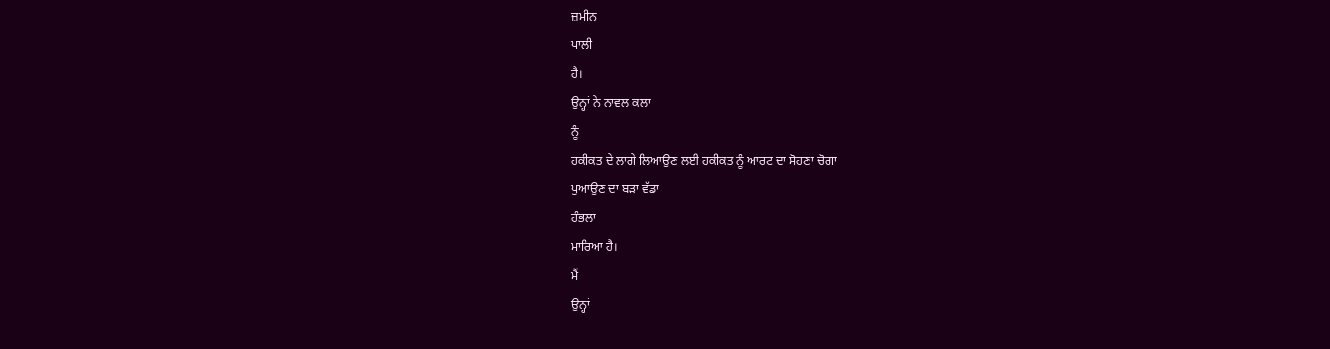ਜ਼ਮੀਨ
ਪਾਲੀ
ਹੈ।
ਉਨ੍ਹਾਂ ਨੇ ਨਾਵਲ ਕਲਾ
ਨੂੰ
ਹਕੀਕਤ ਦੇ ਲਾਗੇ ਲਿਆਉਣ ਲਈ ਹਕੀਕਤ ਨੂੰ ਆਰਟ ਦਾ ਸੋਹਣਾ ਚੋਗਾ
ਪੁਆਉਣ ਦਾ ਬੜਾ ਵੱਡਾ
ਹੰਭਲਾ
ਮਾਰਿਆ ਹੈ।
ਮੈਂ
ਉਨ੍ਹਾਂ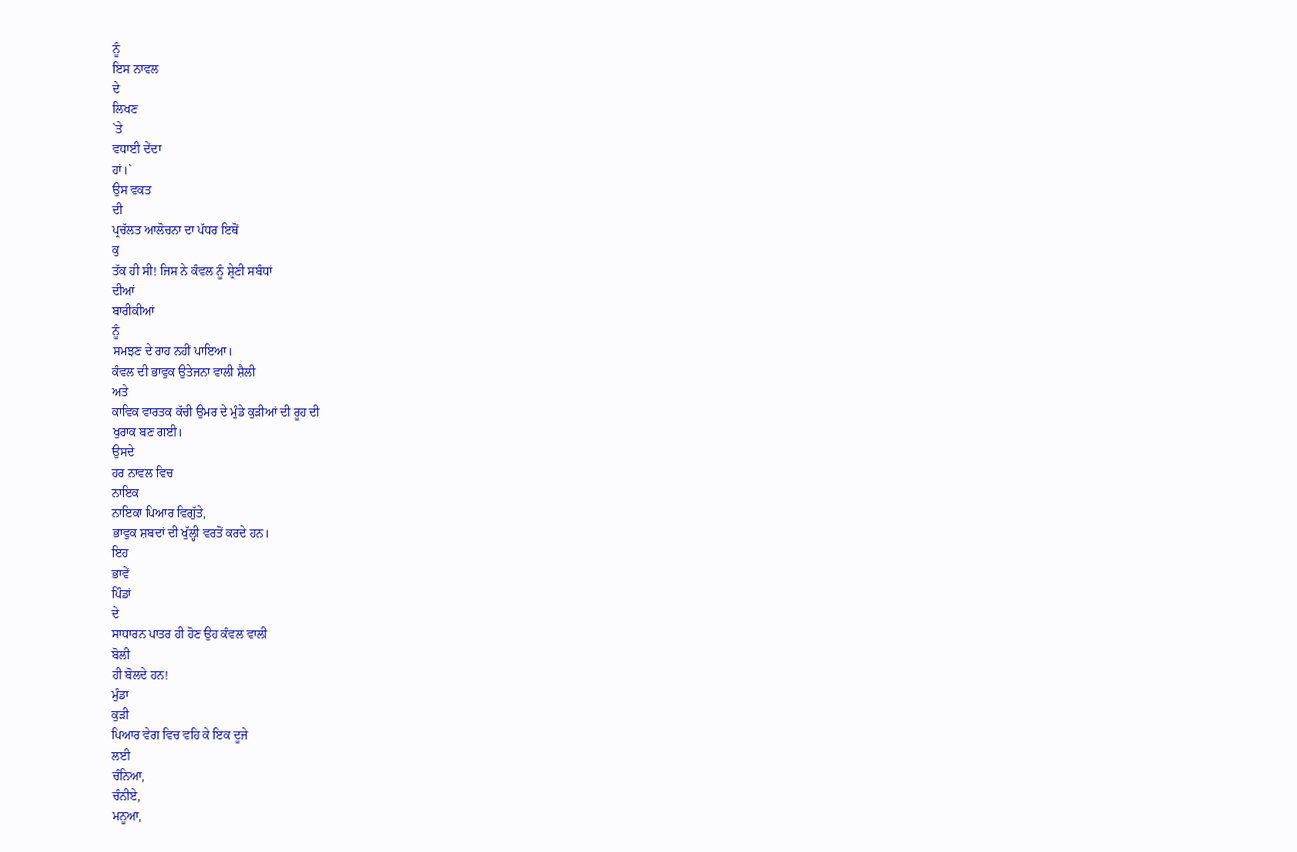ਨੂੰ
ਇਸ ਨਾਵਲ
ਦੇ
ਲਿਖਣ
`ਤੇ
ਵਧਾਈ ਦੇਂਦਾ
ਹਾਂ।`
ਉਸ ਵਕਤ
ਦੀ
ਪ੍ਰਚੱਲਤ ਆਲੋਚਨਾ ਦਾ ਪੱਧਰ ਇਥੋਂ
ਕੁ
ਤੱਕ ਹੀ ਸੀ! ਜਿਸ ਨੇ ਕੰਵਲ ਨੂੰ ਸ਼੍ਰੇਣੀ ਸਬੰਧਾਂ
ਦੀਆਂ
ਬਾਰੀਕੀਆਂ
ਨੂੰ
ਸਮਝਣ ਦੇ ਰਾਹ ਨਹੀਂ ਪਾਇਆ।
ਕੰਵਲ ਦੀ ਭਾਵੁਕ ਉਤੇਜਨਾ ਵਾਲੀ ਸ਼ੈਲੀ
ਅਤੇ
ਕਾਵਿਕ ਵਾਰਤਕ ਕੱਚੀ ਉਮਰ ਦੇ ਮੁੰਡੇ ਕੁੜੀਆਂ ਦੀ ਰੂਹ ਦੀ
ਖੁਰਾਕ ਬਣ ਗਈ।
ਉਸਦੇ
ਹਰ ਨਾਵਲ ਵਿਚ
ਨਾਇਕ
ਨਾਇਕਾ ਪਿਆਰ ਵਿਗੁੱਤੇ,
ਭਾਵੁਕ ਸ਼ਬਦਾਂ ਦੀ ਖੁੱਲ੍ਹੀ ਵਰਤੋਂ ਕਰਦੇ ਹਨ।
ਇਹ
ਭਾਵੇਂ
ਪਿੰਡਾਂ
ਦੇ
ਸਾਧਾਰਨ ਪਾਤਰ ਹੀ ਹੋਣ ਉਹ ਕੰਵਲ ਵਾਲੀ
ਬੋਲੀ
ਹੀ ਬੋਲਦੇ ਹਨ!
ਮੁੰਡਾ
ਕੁੜੀ
ਪਿਆਰ ਵੇਗ ਵਿਚ ਵਹਿ ਕੇ ਇਕ ਦੂਜੇ
ਲਈ
ਚੰਨਿਆ,
ਚੰਨੀਏ,
ਮਨੂਆ,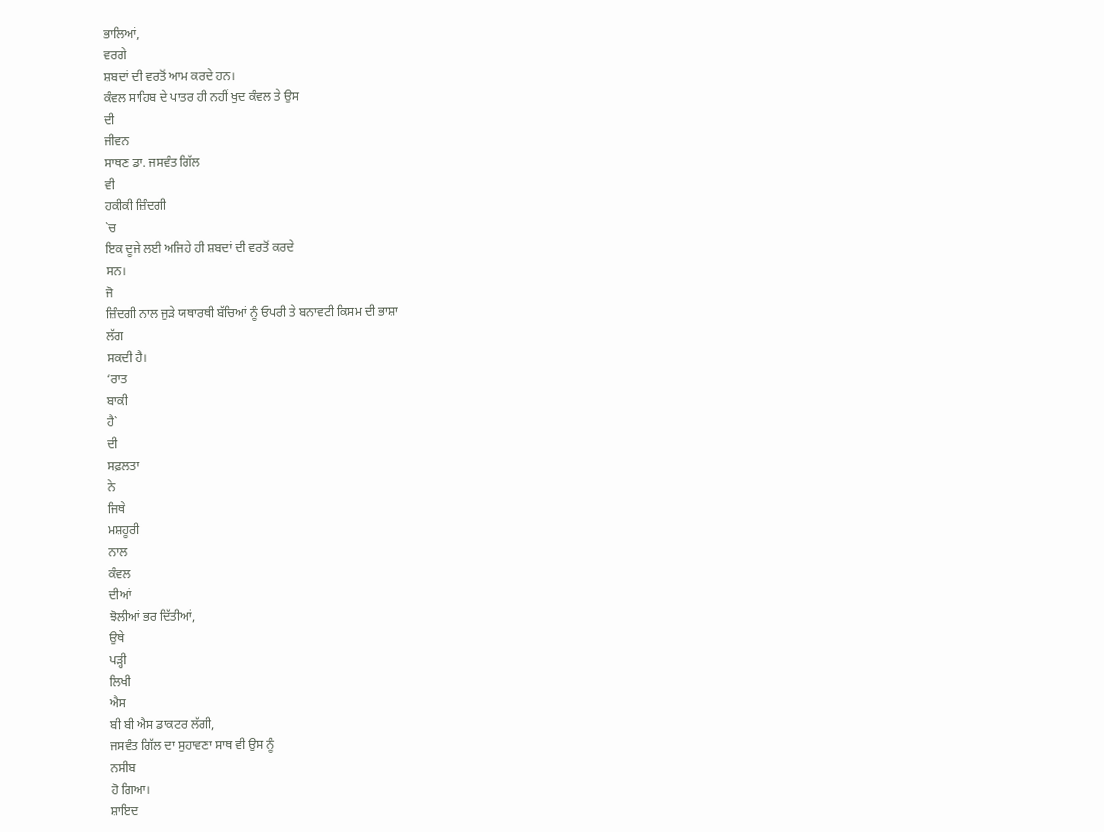ਭਾਲਿਆਂ,
ਵਰਗੇ
ਸ਼ਬਦਾਂ ਦੀ ਵਰਤੋਂ ਆਮ ਕਰਦੇ ਹਨ।
ਕੰਵਲ ਸਾਹਿਬ ਦੇ ਪਾਤਰ ਹੀ ਨਹੀਂ ਖੁਦ ਕੰਵਲ ਤੇ ਉਸ
ਦੀ
ਜੀਵਨ
ਸਾਥਣ ਡਾ. ਜਸਵੰਤ ਗਿੱਲ
ਵੀ
ਹਕੀਕੀ ਜ਼ਿੰਦਗੀ
`ਚ
ਇਕ ਦੂਜੇ ਲਈ ਅਜਿਹੇ ਹੀ ਸ਼ਬਦਾਂ ਦੀ ਵਰਤੋਂ ਕਰਦੇ
ਸਨ।
ਜੋ
ਜ਼ਿੰਦਗੀ ਨਾਲ ਜੁੜੇ ਯਥਾਰਥੀ ਬੱਚਿਆਂ ਨੂੰ ਓਪਰੀ ਤੇ ਬਨਾਵਟੀ ਕਿਸਮ ਦੀ ਭਾਸ਼ਾ
ਲੱਗ
ਸਕਦੀ ਹੈ।
‘ਰਾਤ
ਬਾਕੀ
ਹੈ`
ਦੀ
ਸਫ਼ਲਤਾ
ਨੇ
ਜਿਥੇ
ਮਸ਼ਹੂਰੀ
ਨਾਲ
ਕੰਵਲ
ਦੀਆਂ
ਝੋਲੀਆਂ ਭਰ ਦਿੱਤੀਆਂ,
ਉਥੇ
ਪੜ੍ਹੀ
ਲਿਖੀ
ਐਸ
ਬੀ ਬੀ ਐਸ ਡਾਕਟਰ ਲੱਗੀ,
ਜਸਵੰਤ ਗਿੱਲ ਦਾ ਸੁਹਾਵਣਾ ਸਾਥ ਵੀ ਉਸ ਨੂੰ
ਨਸੀਬ
ਹੋ ਗਿਆ।
ਸ਼ਾਇਦ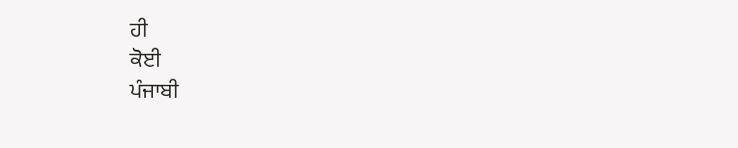ਹੀ
ਕੋਈ
ਪੰਜਾਬੀ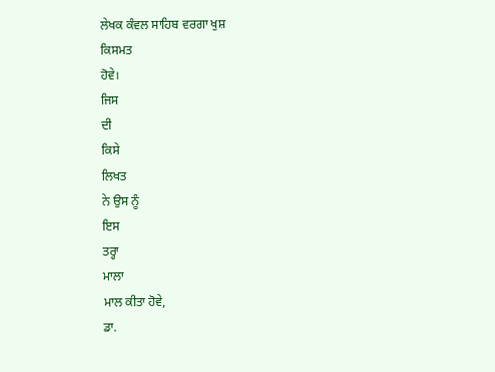ਲੇਖਕ ਕੰਵਲ ਸਾਹਿਬ ਵਰਗਾ ਖੁਸ਼
ਕਿਸਮਤ
ਹੋਵੇ।
ਜਿਸ
ਦੀ
ਕਿਸੇ
ਲਿਖਤ
ਨੇ ਉਸ ਨੂੰ
ਇਸ
ਤਰ੍ਹਾ
ਮਾਲਾ
ਮਾਲ ਕੀਤਾ ਹੋਵੇ,
ਡਾ.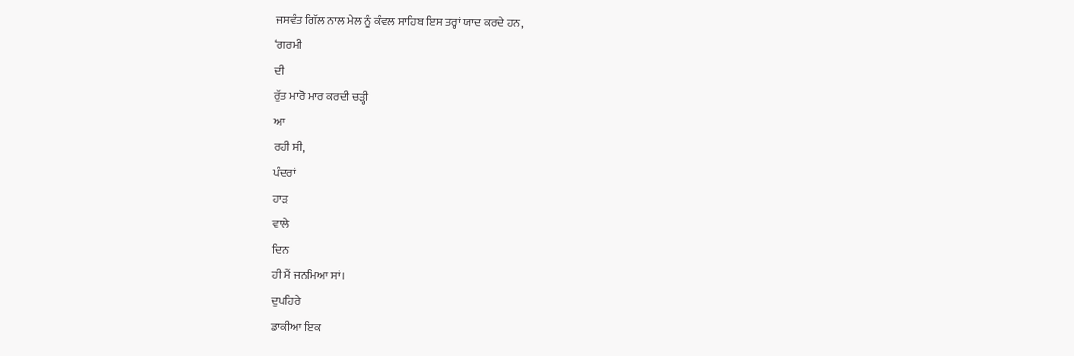ਜਸਵੰਤ ਗਿੱਲ ਨਾਲ ਮੇਲ ਨੂੰ ਕੰਵਲ ਸਾਹਿਬ ਇਸ ਤਰ੍ਹਾਂ ਯਾਦ ਕਰਦੇ ਹਨ,
‘ਗਰਮੀ
ਦੀ
ਰੁੱਤ ਮਾਰੋ ਮਾਰ ਕਰਦੀ ਚੜ੍ਹੀ
ਆ
ਰਹੀ ਸੀ,
ਪੰਦਰਾਂ
ਹਾੜ
ਵਾਲੇ
ਦਿਨ
ਹੀ ਮੈਂ ਜਨਮਿਆ ਸਾਂ।
ਦੁਪਹਿਰੇ
ਡਾਕੀਆ ਇਕ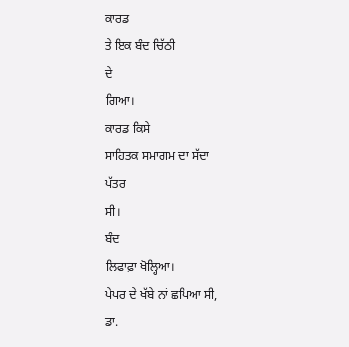ਕਾਰਡ
ਤੇ ਇਕ ਬੰਦ ਚਿੱਠੀ
ਦੇ
ਗਿਆ।
ਕਾਰਡ ਕਿਸੇ
ਸਾਹਿਤਕ ਸਮਾਗਮ ਦਾ ਸੱਦਾ
ਪੱਤਰ
ਸੀ।
ਬੰਦ
ਲਿਫਾਫ਼ਾ ਖੋਲ੍ਹਿਆ।
ਪੇਪਰ ਦੇ ਖੱਬੇ ਨਾਂ ਛਪਿਆ ਸੀ,
ਡਾ.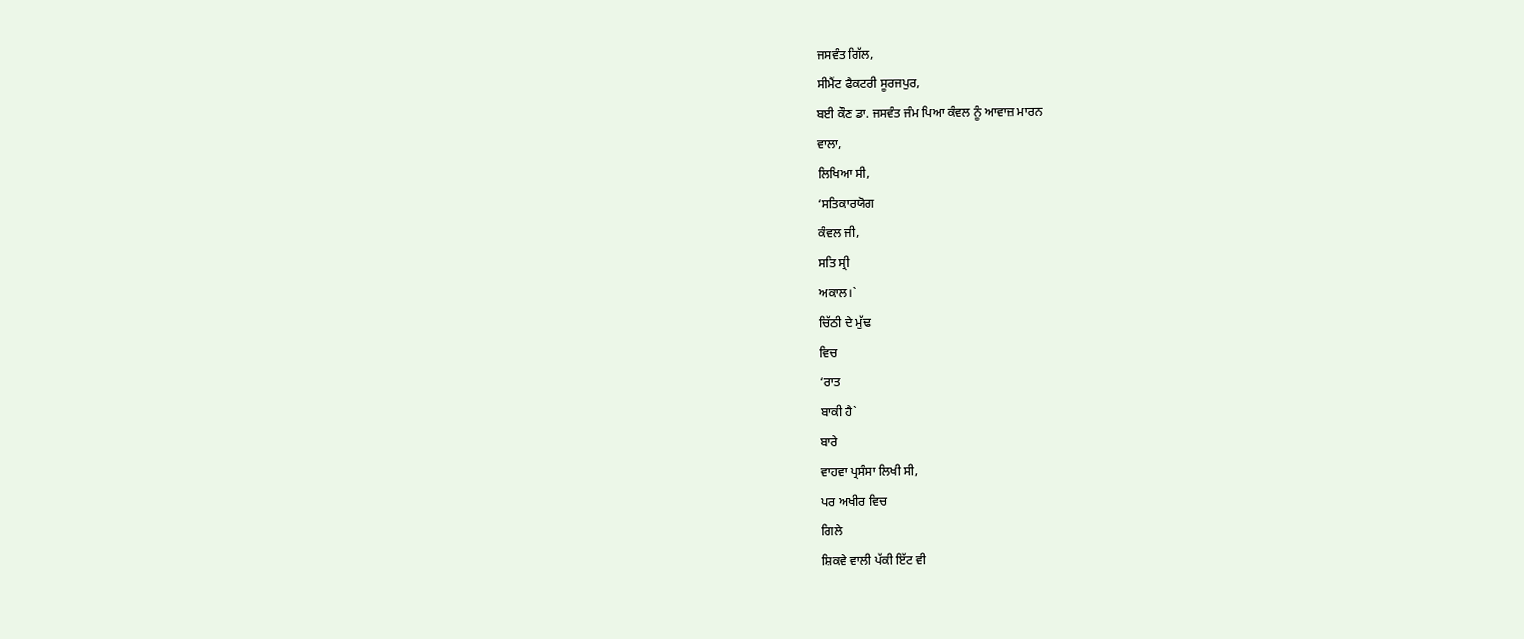ਜਸਵੰਤ ਗਿੱਲ,
ਸੀਮੈਂਟ ਫੈਕਟਰੀ ਸੂਰਜਪੁਰ,
ਬਈ ਕੌਣ ਡਾ. ਜਸਵੰਤ ਜੰਮ ਪਿਆ ਕੰਵਲ ਨੂੰ ਆਵਾਜ਼ ਮਾਰਨ
ਵਾਲਾ,
ਲਿਖਿਆ ਸੀ,
‘ਸਤਿਕਾਰਯੋਗ
ਕੰਵਲ ਜੀ,
ਸਤਿ ਸ੍ਰੀ
ਅਕਾਲ।`
ਚਿੱਠੀ ਦੇ ਮੁੱਢ
ਵਿਚ
‘ਰਾਤ
ਬਾਕੀ ਹੈ`
ਬਾਰੇ
ਵਾਹਵਾ ਪ੍ਰਸੰਸਾ ਲਿਖੀ ਸੀ,
ਪਰ ਅਖੀਰ ਵਿਚ
ਗਿਲੇ
ਸ਼ਿਕਵੇ ਵਾਲੀ ਪੱਕੀ ਇੱਟ ਵੀ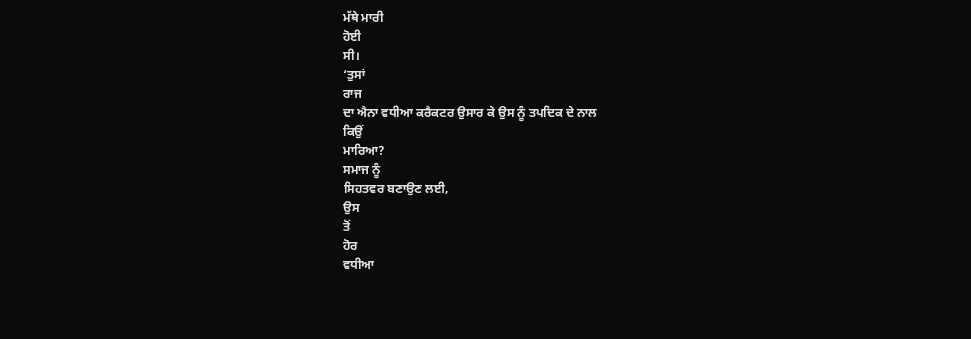ਮੱਥੇ ਮਾਰੀ
ਹੋਈ
ਸੀ।
‘ਤੁਸਾਂ
ਰਾਜ
ਦਾ ਐਨਾ ਵਧੀਆ ਕਰੈਕਟਰ ਉਸਾਰ ਕੇ ਉਸ ਨੂੰ ਤਪਦਿਕ ਦੇ ਨਾਲ
ਕਿਉਂ
ਮਾਰਿਆ?
ਸਮਾਜ ਨੂੰ
ਸਿਹਤਵਰ ਬਣਾਉਣ ਲਈ,
ਉਸ
ਤੋਂ
ਹੋਰ
ਵਧੀਆ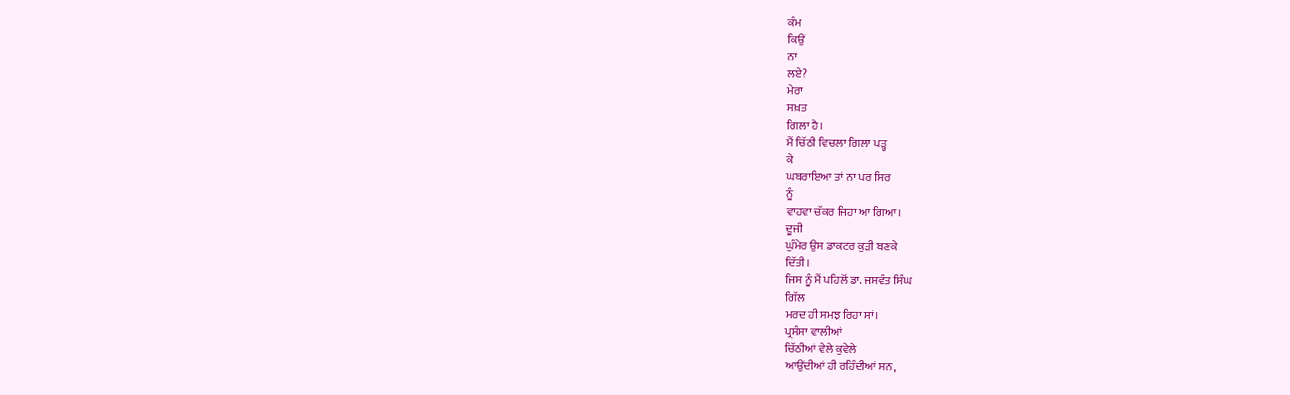ਕੰਮ
ਕਿਉਂ
ਨਾ
ਲਏ?
ਮੇਰਾ
ਸਖ਼ਤ
ਗਿਲਾ ਹੈ।
ਮੈਂ ਚਿੱਠੀ ਵਿਚਲਾ ਗਿਲਾ ਪੜ੍ਹ
ਕੇ
ਘਬਰਾਇਆ ਤਾਂ ਨਾ ਪਰ ਸਿਰ
ਨੂੰ
ਵਾਹਵਾ ਚੱਕਰ ਜਿਹਾ ਆ ਗਿਆ।
ਦੂਜੀ
ਘੁੰਮੇਰ ਉਸ ਡਾਕਟਰ ਕੁੜੀ ਬਣਕੇ
ਦਿੱਤੀ।
ਜਿਸ ਨੂੰ ਮੈਂ ਪਹਿਲੋਂ ਡਾ. ਜਸਵੰਤ ਸਿੰਘ
ਗਿੱਲ
ਮਰਦ ਹੀ ਸਮਝ ਰਿਹਾ ਸਾਂ।
ਪ੍ਰਸੰਸਾ ਵਾਲੀਆਂ
ਚਿੱਠੀਆਂ ਵੇਲੇ ਕੁਵੇਲੇ
ਆਉਂਦੀਆਂ ਹੀ ਰਹਿੰਦੀਆਂ ਸਨ,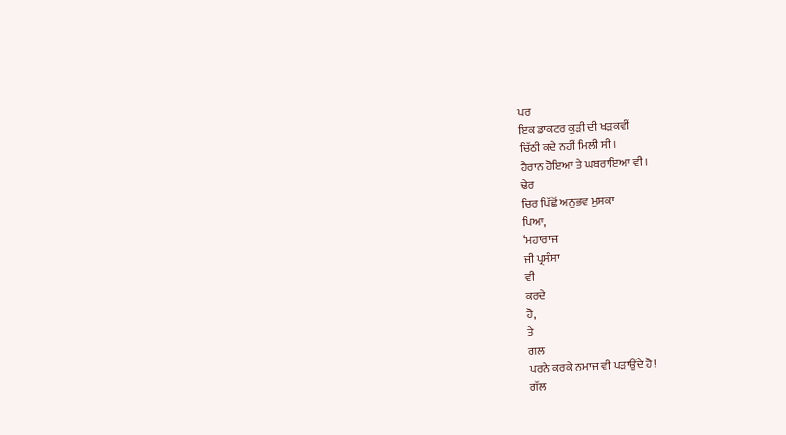ਪਰ
ਇਕ ਡਾਕਟਰ ਕੁੜੀ ਦੀ ਖੜਕਵੀਂ
ਚਿੱਠੀ ਕਦੇ ਨਹੀਂ ਮਿਲੀ ਸੀ।
ਹੈਰਾਨ ਹੋਇਆ ਤੇ ਘਬਰਾਇਆ ਵੀ।
ਢੇਰ
ਚਿਰ ਪਿੱਛੋਂ ਅਨੁਭਵ ਮੁਸਕਾ
ਪਿਆ,
‘ਮਹਾਰਾਜ
ਜੀ ਪ੍ਰਸੰਸਾ
ਵੀ
ਕਰਦੇ
ਹੋ,
ਤੇ
ਗਲ
ਪਰਨੇ ਕਰਕੇ ਨਮਾਜ ਵੀ ਪੜਾਉਂਦੇ ਹੋ!
ਗੱਲ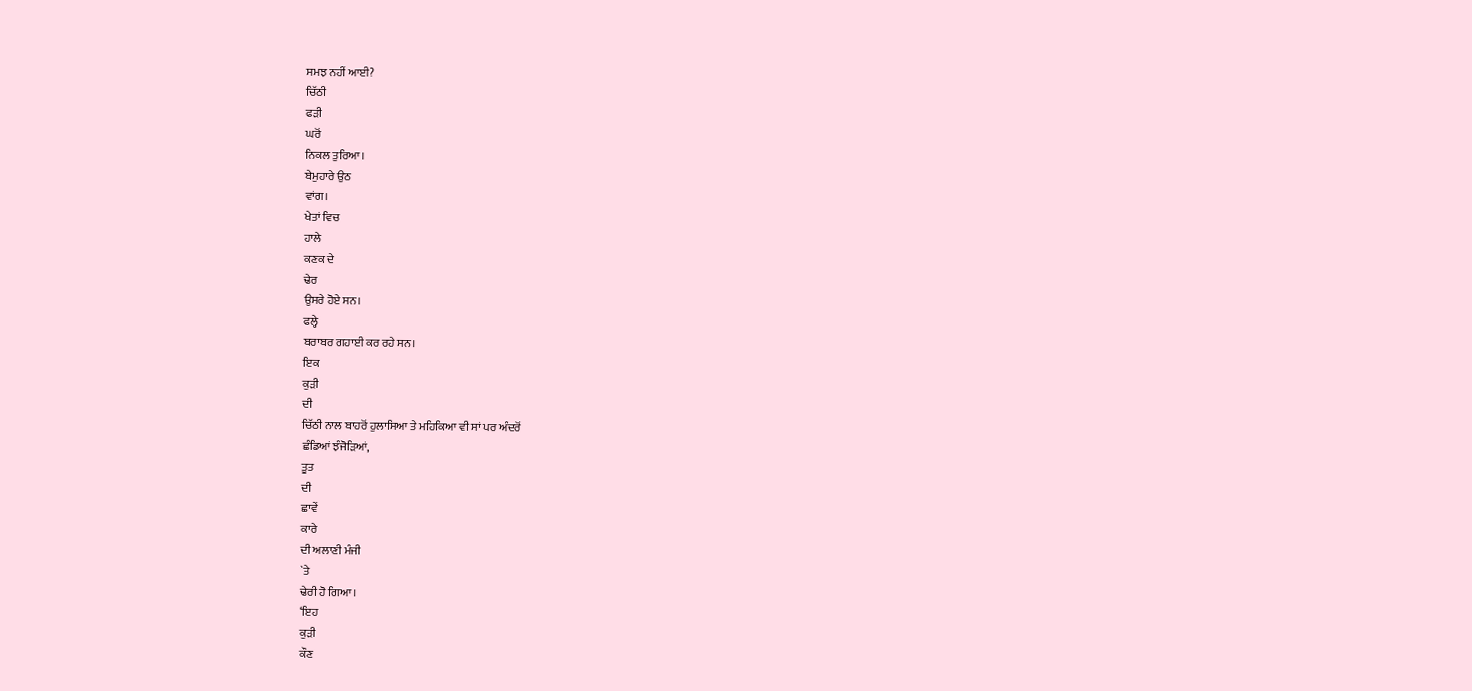ਸਮਝ ਨਹੀਂ ਆਈ?
ਚਿੱਠੀ
ਫੜੀ
ਘਰੋਂ
ਨਿਕਲ ਤੁਰਿਆ।
ਬੇਮੁਹਾਰੇ ਉਠ
ਵਾਂਗ।
ਖੇਤਾਂ ਵਿਚ
ਹਾਲੇ
ਕਣਕ ਦੇ
ਢੇਰ
ਉਸਰੇ ਹੋਏ ਸਨ।
ਫਲ੍ਹੇ
ਬਰਾਬਰ ਗਹਾਈ ਕਰ ਰਹੇ ਸਨ।
ਇਕ
ਕੁੜੀ
ਦੀ
ਚਿੱਠੀ ਨਾਲ ਬਾਹਰੋਂ ਹੁਲਾਸਿਆ ਤੇ ਮਹਿਕਿਆ ਵੀ ਸਾਂ ਪਰ ਅੰਦਰੋਂ
ਛੰਡਿਆਂ ਝੰਜੋੜਿਆਂ,
ਤੂਤ
ਦੀ
ਛਾਵੇਂ
ਕਾਰੇ
ਦੀ ਅਲਾਣੀ ਮੰਜੀ
`ਤੇ
ਢੇਰੀ ਹੋ ਗਿਆ।
‘ਇਹ
ਕੁੜੀ
ਕੌਣ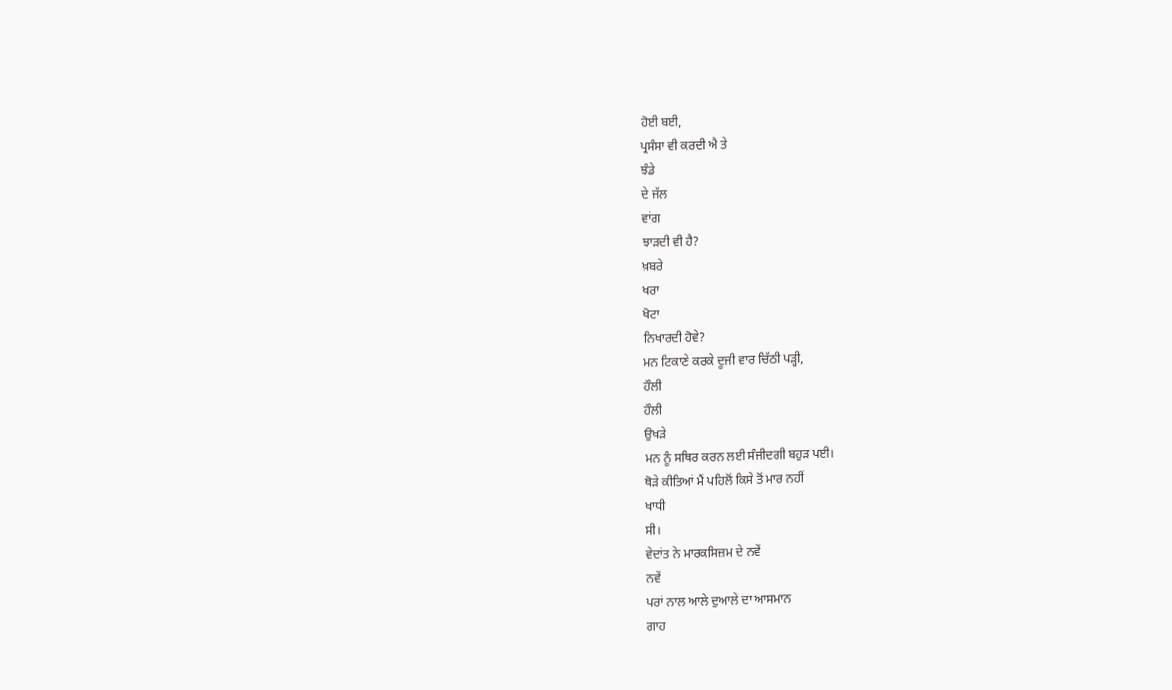ਹੋਈ ਬਈ,
ਪ੍ਰਸੰਸਾ ਵੀ ਕਰਦੀ ਐ ਤੇ
ਝੰਡੇ
ਦੇ ਜੱਲ
ਵਾਂਗ
ਝਾੜਦੀ ਵੀ ਹੈ?
ਖ਼ਬਰੇ
ਖਰਾ
ਖੋਟਾ
ਨਿਖਾਰਦੀ ਹੋਵੇ?
ਮਨ ਟਿਕਾਣੇ ਕਰਕੇ ਦੂਜੀ ਵਾਰ ਚਿੱਠੀ ਪੜ੍ਹੀ,
ਹੌਲੀ
ਹੌਲੀ
ਉਖੜੇ
ਮਨ ਨੂੰ ਸਥਿਰ ਕਰਨ ਲਈ ਸੰਜੀਦਗੀ ਬਹੁੜ ਪਈ।
ਥੋੜੇ ਕੀਤਿਆਂ ਮੈਂ ਪਹਿਲੋਂ ਕਿਸੇ ਤੋਂ ਮਾਰ ਨਹੀਂ
ਖਾਧੀ
ਸੀ।
ਵੇਦਾਂਤ ਨੇ ਮਾਰਕਸਿਜ਼ਮ ਦੇ ਨਵੇਂ
ਨਵੇਂ
ਪਰਾਂ ਨਾਲ ਆਲੇ ਦੁਆਲੇ ਦਾ ਆਸਮਾਨ
ਗਾਹ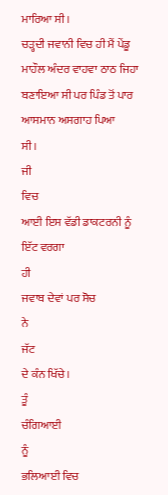ਮਾਰਿਆ ਸੀ।
ਚੜ੍ਹਦੀ ਜਵਾਨੀ ਵਿਚ ਹੀ ਮੈਂ ਪੇਂਡੂ
ਮਾਹੌਲ ਅੰਦਰ ਵਾਹਵਾ ਠਾਠ ਜਿਹਾ ਬਣਾਇਆ ਸੀ ਪਰ ਪਿੰਡ ਤੋਂ ਪਾਰ ਆਸਮਾਨ ਅਸਗਾਹ ਪਿਆ
ਸੀ।
ਜੀ
ਵਿਚ
ਆਈ ਇਸ ਵੱਡੀ ਡਾਕਟਰਨੀ ਨੂੰ ਇੱਟ ਵਰਗਾ
ਹੀ
ਜਵਾਬ ਦੇਵਾਂ ਪਰ ਸੋਚ
ਨੇ
ਜੱਟ
ਦੇ ਕੰਨ ਖਿੱਚੇ।
ਤੂੰ
ਚੰਗਿਆਈ
ਨੂੰ
ਭਲਿਆਈ ਵਿਚ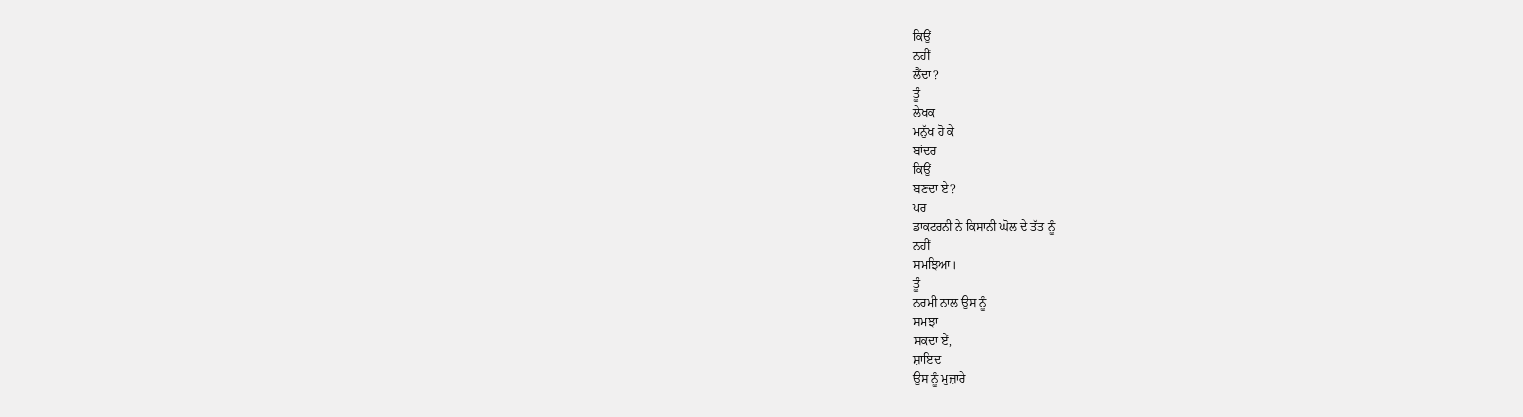ਕਿਉਂ
ਨਹੀਂ
ਲੈਂਦਾ?
ਤੂੰ
ਲੇਖਕ
ਮਨੁੱਖ ਹੋ ਕੇ
ਬਾਂਦਰ
ਕਿਉਂ
ਬਣਦਾ ਏ?
ਪਰ
ਡਾਕਟਰਨੀ ਨੇ ਕਿਸਾਨੀ ਘੋਲ ਦੇ ਤੱਤ ਨੂੰ
ਨਹੀਂ
ਸਮਝਿਆ।
ਤੂੰ
ਨਰਮੀ ਨਾਲ ਉਸ ਨੂੰ
ਸਮਝਾ
ਸਕਦਾ ਏਂ,
ਸ਼ਾਇਦ
ਉਸ ਨੂੰ ਮੁਜ਼ਾਰੇ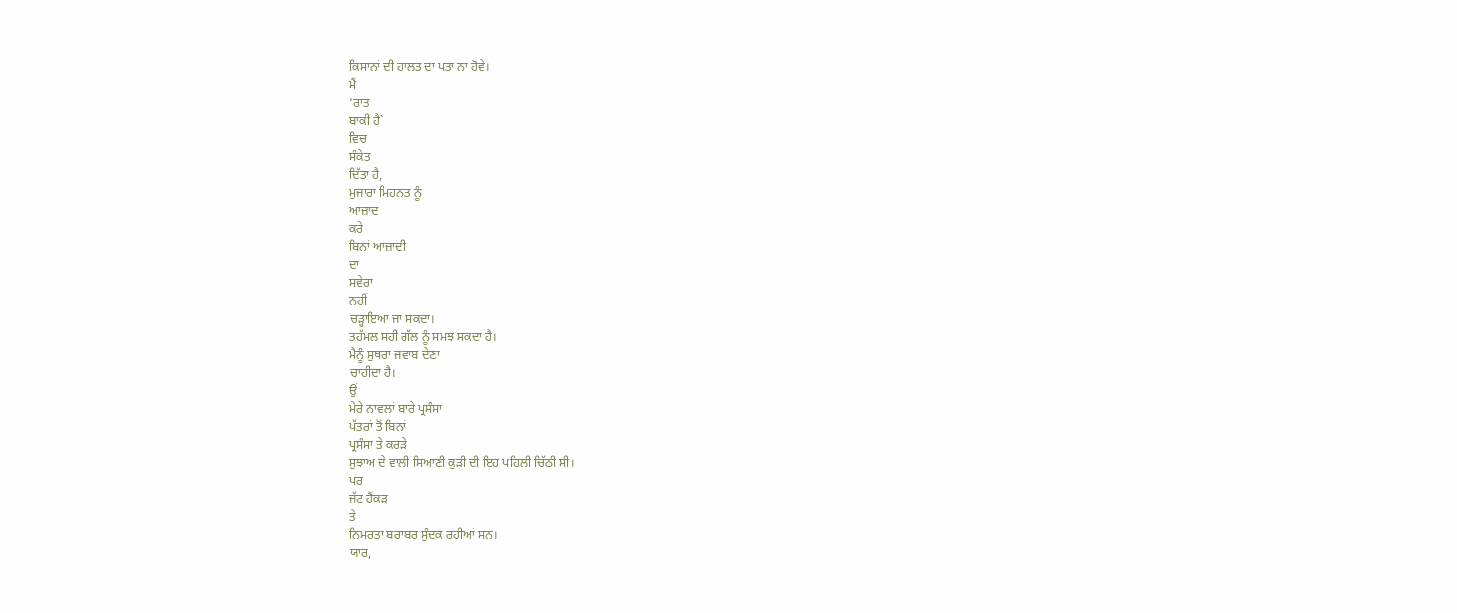ਕਿਸਾਨਾਂ ਦੀ ਹਾਲਤ ਦਾ ਪਤਾ ਨਾ ਹੋਵੇ।
ਮੈਂ
‘ਰਾਤ
ਬਾਕੀ ਹੈ`
ਵਿਚ
ਸੰਕੇਤ
ਦਿੱਤਾ ਹੈ,
ਮੁਜਾਰਾ ਮਿਹਨਤ ਨੂੰ
ਆਜ਼ਾਦ
ਕਰੇ
ਬਿਨਾਂ ਆਜ਼ਾਦੀ
ਦਾ
ਸਵੇਰਾ
ਨਹੀਂ
ਚੜ੍ਹਾਇਆ ਜਾ ਸਕਦਾ।
ਤਹੱਮਲ ਸਹੀ ਗੱਲ ਨੂੰ ਸਮਝ ਸਕਦਾ ਹੈ।
ਮੈਨੂੰ ਸੁਥਰਾ ਜਵਾਬ ਦੇਣਾ
ਚਾਹੀਦਾ ਹੈ।
ਉਂ
ਮੇਰੇ ਨਾਵਲਾਂ ਬਾਰੇ ਪ੍ਰਸੰਸਾ
ਪੱਤਰਾਂ ਤੋਂ ਬਿਨਾਂ
ਪ੍ਰਸੰਸਾ ਤੇ ਕਰੜੇ
ਸੁਝਾਅ ਦੇ ਵਾਲੀ ਸਿਆਣੀ ਕੁੜੀ ਦੀ ਇਹ ਪਹਿਲੀ ਚਿੱਠੀ ਸੀ।
ਪਰ
ਜੱਟ ਹੈਂਕੜ
ਤੇ
ਨਿਮਰਤਾ ਬਰਾਬਰ ਸੁੰਦਕ ਰਹੀਆਂ ਸਨ।
ਯਾਰ,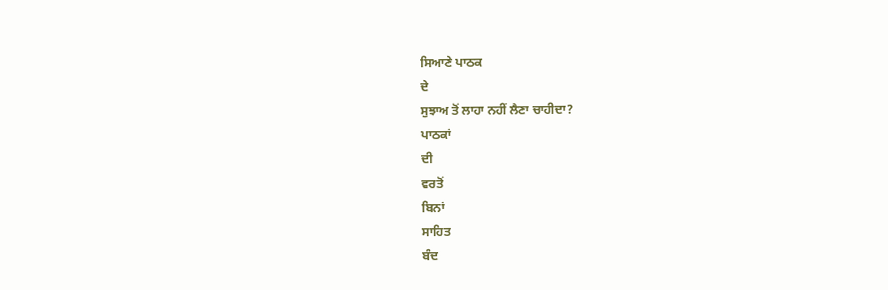ਸਿਆਣੇ ਪਾਠਕ
ਦੇ
ਸੁਝਾਅ ਤੋਂ ਲਾਹਾ ਨਹੀਂ ਲੈਣਾ ਚਾਹੀਦਾ?
ਪਾਠਕਾਂ
ਦੀ
ਵਰਤੋਂ
ਬਿਨਾਂ
ਸਾਹਿਤ
ਬੰਦ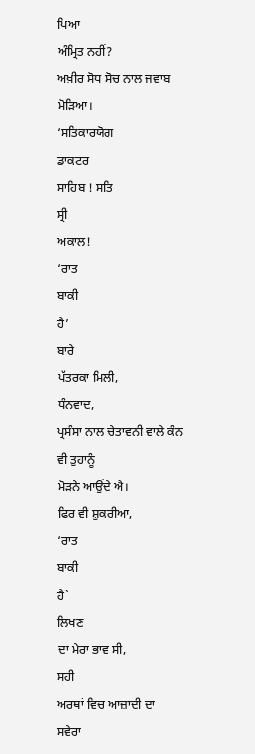ਪਿਆ
ਅੰਮ੍ਰਿਤ ਨਹੀਂ?
ਅਖ਼ੀਰ ਸੋਧ ਸੋਚ ਨਾਲ ਜਵਾਬ
ਮੋੜਿਆ।
‘ਸਤਿਕਾਰਯੋਗ
ਡਾਕਟਰ
ਸਾਹਿਬ ! ਸਤਿ
ਸ੍ਰੀ
ਅਕਾਲ!
‘ਰਾਤ
ਬਾਕੀ
ਹੈ’
ਬਾਰੇ
ਪੱਤਰਕਾ ਮਿਲੀ,
ਧੰਨਵਾਦ,
ਪ੍ਰਸੰਸਾ ਨਾਲ ਚੇਤਾਵਨੀ ਵਾਲੇ ਕੰਨ ਵੀ ਤੁਹਾਨੂੰ
ਮੋੜਨੇ ਆਉਂਦੇ ਐ।
ਫਿਰ ਵੀ ਸ਼ੁਕਰੀਆ,
‘ਰਾਤ
ਬਾਕੀ
ਹੈ`
ਲਿਖਣ
ਦਾ ਮੇਰਾ ਭਾਵ ਸੀ,
ਸਹੀ
ਅਰਥਾਂ ਵਿਚ ਆਜ਼ਾਦੀ ਦਾ
ਸਵੇਰਾ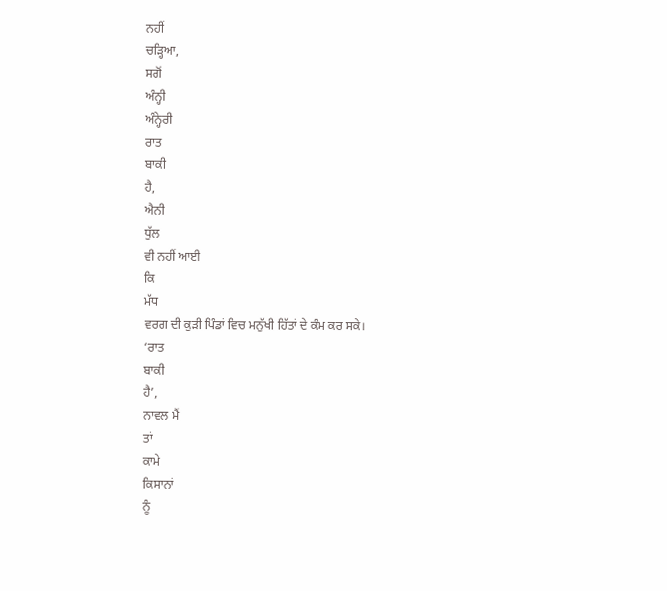ਨਹੀਂ
ਚੜ੍ਹਿਆ,
ਸਗੋਂ
ਅੰਨ੍ਹੀ
ਅੰਨ੍ਹੇਰੀ
ਰਾਤ
ਬਾਕੀ
ਹੈ,
ਐਨੀ
ਧੁੱਲ
ਵੀ ਨਹੀਂ ਆਈ
ਕਿ
ਮੱਧ
ਵਰਗ ਦੀ ਕੁੜੀ ਪਿੰਡਾਂ ਵਿਚ ਮਨੁੱਖੀ ਹਿੱਤਾਂ ਦੇ ਕੰਮ ਕਰ ਸਕੇ।
‘ਰਾਤ
ਬਾਕੀ
ਹੈ’,
ਨਾਵਲ ਮੈਂ
ਤਾਂ
ਕਾਮੇ
ਕਿਸਾਨਾਂ
ਨੂੰ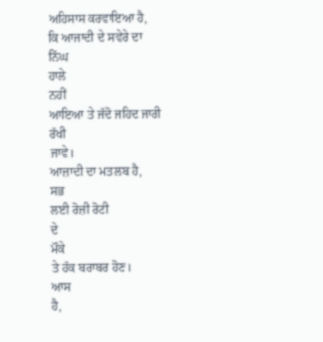ਅਹਿਸਾਸ ਕਰਵਾਇਆ ਹੈ,
ਕਿ ਆਜਾਦੀ ਦੇ ਸਵੇਰੇ ਦਾ
ਨਿੱਘ
ਹਾਲੇ
ਨਹੀਂ
ਆਇਆ ਤੇ ਜੱਦੋ ਜਹਿਦ ਜਾਰੀ
ਰੱਖੀ
ਜਾਵੇ।
ਆਜ਼ਾਦੀ ਦਾ ਮਤਲਬ ਹੈ,
ਸਭ
ਲਈ ਰੋਜ਼ੀ ਰੋਟੀ
ਦੇ
ਮੌਕੇ
ਤੇ ਹੱਕ ਬਰਾਬਰ ਹੋਣ।
ਆਸ
ਹੈ,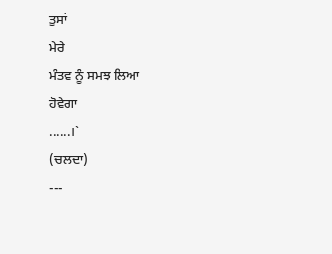ਤੁਸਾਂ
ਮੇਰੇ
ਮੰਤਵ ਨੂੰ ਸਮਝ ਲਿਆ
ਹੋਵੇਗਾ
......।`
(ਚਲਦਾ)
---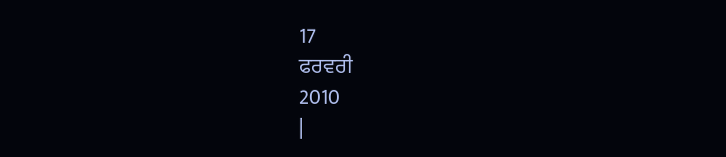17
ਫਰਵਰੀ
2010
|